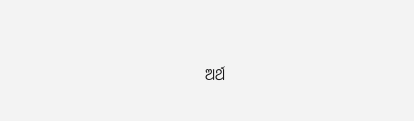ଅର୍ଥ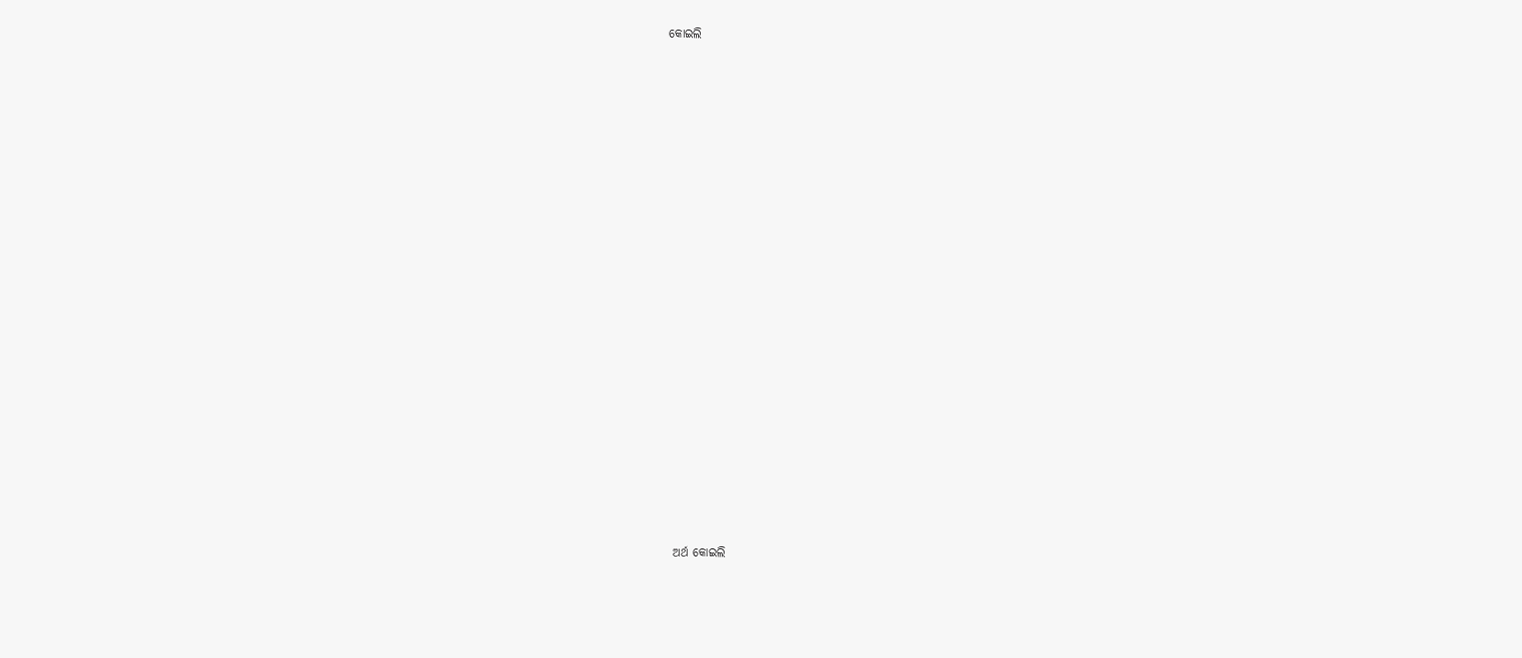କୋଇଲି





















ଅର୍ଥ କୋଇଲି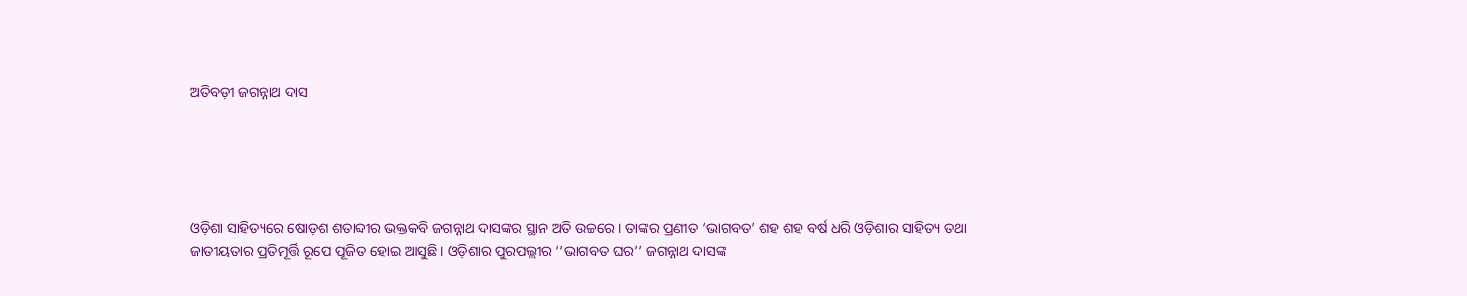ଅତିବଡ଼ୀ ଜଗନ୍ନାଥ ଦାସ





ଓଡ଼ିଶା ସାହିତ୍ୟରେ ଷୋଡ଼ଶ ଶତାବ୍ଦୀର ଭକ୍ତକବି ଜଗନ୍ନାଥ ଦାସଙ୍କର ସ୍ଥାନ ଅତି ଉଚ୍ଚରେ । ତାଙ୍କର ପ୍ରଣୀତ ‘ଭାଗବତ’ ଶହ ଶହ ବର୍ଷ ଧରି ଓଡ଼ିଶାର ସାହିତ୍ୟ ତଥା ଜାତୀୟତାର ପ୍ରତିମୂର୍ତ୍ତି ରୂପେ ପୂଜିତ ହୋଇ ଆସୁଛି । ଓଡ଼ିଶାର ପୁରପଲ୍ଲୀର ‘‘ଭାଗବତ ଘର’’ ଜଗନ୍ନାଥ ଦାସଙ୍କ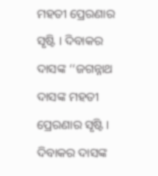ମହତୀ ପ୍ରେରଣାର ସୃଷ୍ଟି । ଦିବାକର ଦାସଙ୍କ ‘‘ଜଗନ୍ନାଥ ଦାସଙ୍କ ମହତୀ ପ୍ରେରଣାର ସୃଷ୍ଟି । ଦିବାକର ଦାସଙ୍କ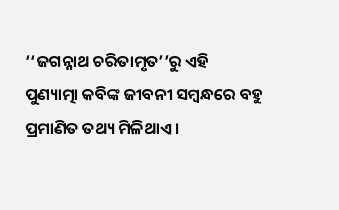‘‘ଜଗନ୍ନାଥ ଚରିତାମୃତ’’ରୁ ଏହି ପୁଣ୍ୟାତ୍ମା କବିଙ୍କ ଜୀବନୀ ସମ୍ୱନ୍ଧରେ ବହୁ ପ୍ରମାଣିତ ତଥ୍ୟ ମିଳିଥାଏ ।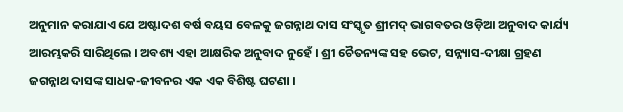ଅନୁମାନ କରାଯାଏ ଯେ ଅଷ୍ଟାଦଶ ବର୍ଷ ବୟସ ବେଳକୁ ଜଗନ୍ନାଥ ଦାସ ସଂସ୍କୃତ ଶ୍ରୀମଦ୍‍ ଭାଗବତର ଓଡ଼ିଆ ଅନୁବାଦ କାର୍ଯ୍ୟ ଆରମ୍ଭକରି ସାରିଥିଲେ । ଅବଶ୍ୟ ଏହା ଆକ୍ଷରିକ ଅନୁବାଦ ନୁହେଁ । ଶ୍ରୀ ଚୈତନ୍ୟଙ୍କ ସହ ଭେଟ, ସନ୍ନ୍ୟାସ-ଦୀକ୍ଷା ଗ୍ରହଣ ଜଗନ୍ନାଥ ଦାସଙ୍କ ସାଧକ-ଜୀବନର ଏକ ଏକ ବିଶିଷ୍ଟ ଘଟଣା ।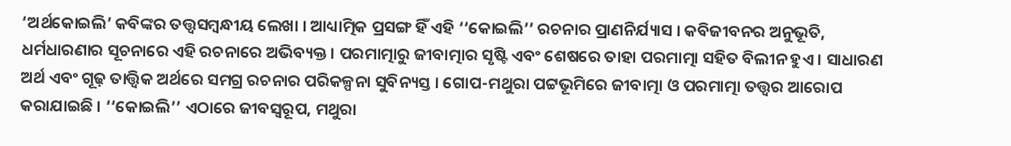‘ଅର୍ଥକୋଇଲି’ କବିଙ୍କର ତତ୍ତ୍ୱସମ୍ୱନ୍ଧୀୟ ଲେଖା । ଆଧ୍ୟାତ୍ମିକ ପ୍ରସଙ୍ଗ ହିଁ ଏହି ‘‘କୋଇଲି’’ ରଚନାର ପ୍ରାଣନିର୍ଯ୍ୟାସ । କବିଜୀବନର ଅନୁଭୂତି, ଧର୍ମଧାରଣାର ସୂଚନାରେ ଏହି ରଚନାରେ ଅଭିବ୍ୟକ୍ତ । ପରମାତ୍ମାରୁ ଜୀବାତ୍ମାର ସୃଷ୍ଟି ଏବଂ ଶେଷରେ ତାହା ପରମାତ୍ମା ସହିତ ବିଲୀନ ହୁଏ । ସାଧାରଣ ଅର୍ଥ ଏବଂ ଗୂଢ଼ ତାତ୍ତ୍ୱିକ ଅର୍ଥରେ ସମଗ୍ର ରଚନାର ପରିକଳ୍ପନା ସୁବିନ୍ୟସ୍ତ । ଗୋପ-ମଥୁରା ପଟ୍ଟଭୂମିରେ ଜୀବାତ୍ମା ଓ ପରମାତ୍ମା ତତ୍ତ୍ୱର ଆରୋପ କରାଯାଇଛି । ‘‘କୋଇଲି’’ ଏଠାରେ ଜୀବସ୍ୱରୂପ, ମଥୁରା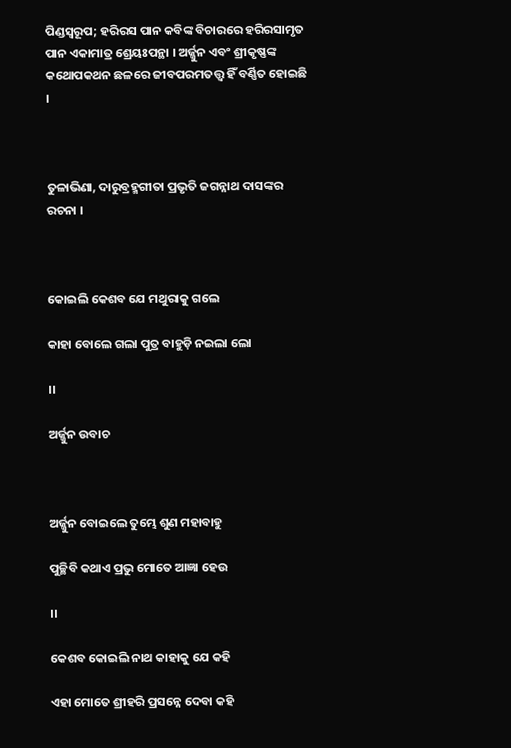ପିଣ୍ଡସ୍ୱରୂପ; ହରିରସ ପାନ କବିଙ୍କ ବିଚାରରେ ହରିରସାମୃତ ପାନ ଏକାମାତ୍ର ଶ୍ରେୟଃପନ୍ଥା । ଅର୍ଜ୍ଜୁନ ଏବଂ ଶ୍ରୀକୃଷ୍ଣଙ୍କ କଥୋପକଥନ ଛଳରେ ଜୀବପରମତତ୍ତ୍ୱ ହିଁ ବର୍ଣ୍ଣିତ ହୋଇଛି ।



ତୁଳାଭିଣା, ଦାରୁବ୍ରହ୍ମଗୀତା ପ୍ରଭୃତି ଜଗନ୍ନାଥ ଦାସଙ୍କର ରଚନା ।



କୋଇଲି କେଶବ ଯେ ମଥୁରାକୁ ଗଲେ

କାହା ବୋଲେ ଗଲା ପୁତ୍ର ବାହୁଡ଼ି ନଇଲା ଲୋ

।।

ଅର୍ଜ୍ଜୁନ ଉବାଚ



ଅର୍ଜ୍ଜୁନ ବୋଇଲେ ତୁମ୍ଭେ ଶୁଣ ମହାବାହୁ

ପୁଚ୍ଛିବି କଥାଏ ପ୍ରଭୁ ମୋତେ ଆଜ୍ଞା ହେଉ

।।

କେଶବ କୋଇଲି ନାଥ କାହାକୁ ଯେ କହି

ଏହା ମୋତେ ଶ୍ରୀହରି ପ୍ରସନ୍ନେ ଦେବା କହି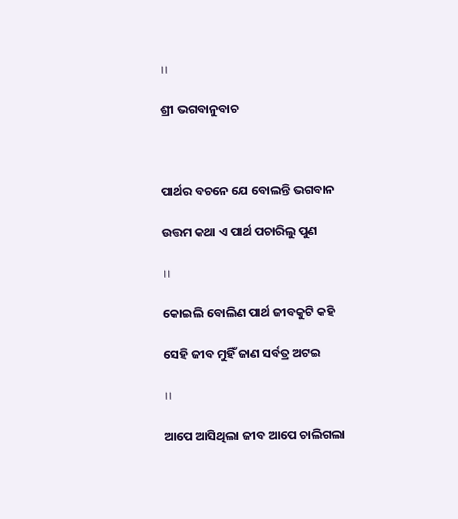।।

ଶ୍ରୀ ଭଗବାନୁବାଚ



ପାର୍ଥର ବଚନେ ଯେ ବୋଲନ୍ତି ଭଗବାନ

ଉତ୍ତମ କଥା ଏ ପାର୍ଥ ପଚାରିଲୁ ପୁଣ

।।

କୋଇଲି ବୋଲିଣ ପାର୍ଥ ଜୀବକୁଟି କହି

ସେହି ଜୀବ ମୁହିଁ ଜାଣ ସର୍ବତ୍ର ଅଟଇ

।।

ଆପେ ଆସିଥିଲା ଜୀବ ଆପେ ଚାଲିଗଲା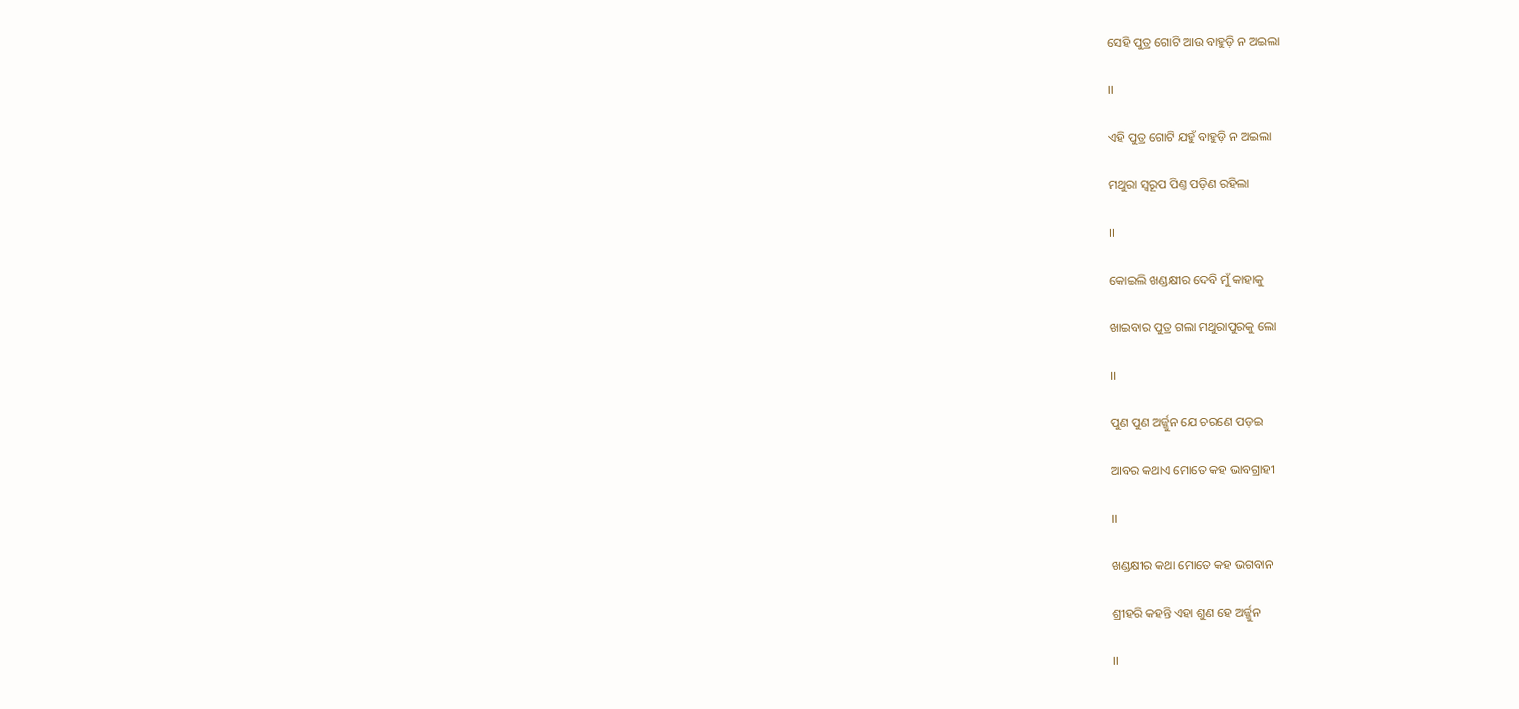ସେହି ପୁତ୍ର ଗୋଟି ଆଉ ବାହୁଡ଼ି ନ ଅଇଲା

।।

ଏହି ପୁତ୍ର ଗୋଟି ଯହୁଁ ବାହୁଡ଼ି ନ ଅଇଲା

ମଥୁରା ସ୍ଵରୂପ ପିଣ୍ତ ପଡ଼ିଣ ରହିଲା

।।

କୋଇଲି ଖଣ୍ଡକ୍ଷୀର ଦେବି ମୁଁ କାହାକୁ

ଖାଇବାର ପୁତ୍ର ଗଲା ମଥୁରାପୁରକୁ ଲୋ

।।

ପୁଣ ପୁଣ ଅର୍ଜ୍ଜୁନ ଯେ ଚରଣେ ପଡ଼ଇ

ଆବର କଥାଏ ମୋତେ କହ ଭାବଗ୍ରାହୀ

।।

ଖଣ୍ଡକ୍ଷୀର କଥା ମୋତେ କହ ଭଗବାନ

ଶ୍ରୀହରି କହନ୍ତି ଏହା ଶୁଣ ହେ ଅର୍ଜ୍ଜୁନ

।।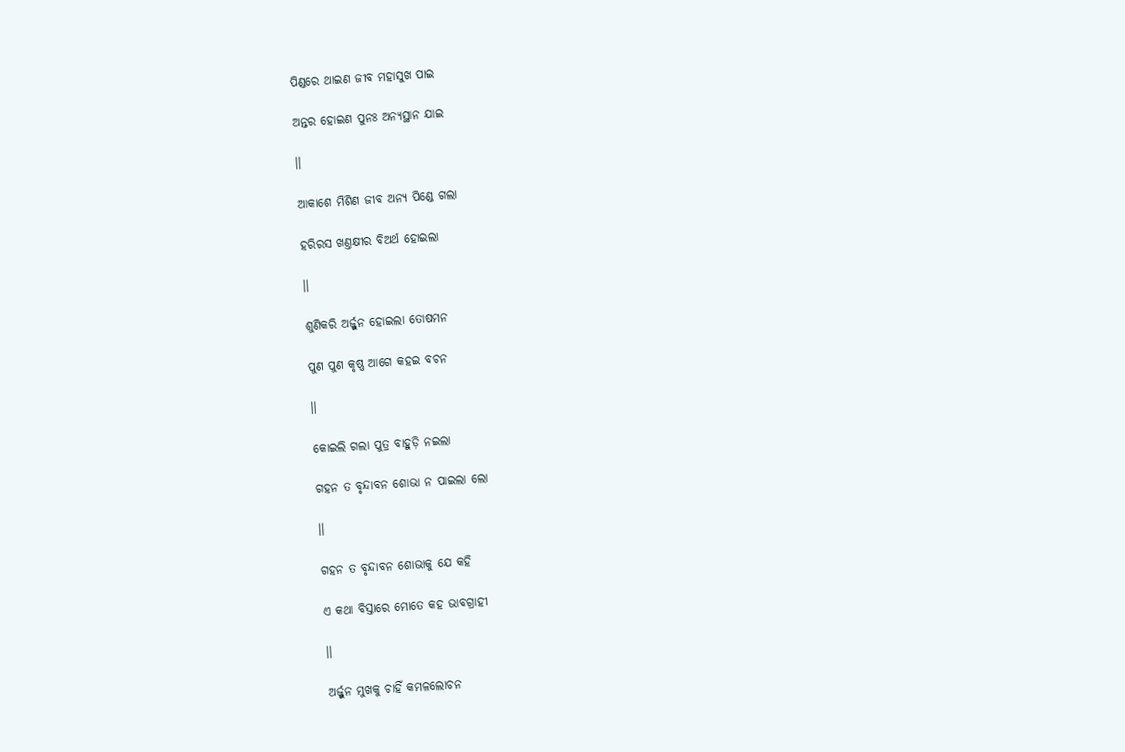ପିଣ୍ଡରେ ଥାଇଣ ଜୀବ ମହାସୁଖ ପାଇ

ଅନ୍ତର ହୋଇଣ ପୁନଃ ଅନ୍ୟସ୍ଥାନ ଯାଇ

।।

ଆକାଶେ ମିଶିଣ ଜୀବ ଅନ୍ୟ ପିଣ୍ଡେ ଗଲା

ହରିରସ ଖଣ୍ତକ୍ଷୀର ବିଅର୍ଥ ହୋଇଲା

।।

ଶୁଣିକରି ଅର୍ଜ୍ଜୁନ ହୋଇଲା ତୋଷମନ

ପୁଣ ପୁଣ କୃଷ୍ଣ ଆଗେ କହଇ ବଚନ

।।

କୋଇଲି ଗଲା ପୁତ୍ର ବାହୁଡ଼ି ନଇଲା

ଗହନ ତ ବୃନ୍ଦାବନ ଶୋଭା ନ ପାଇଲା ଲୋ

।।

ଗହନ ତ ବୃନ୍ଦାବନ ଶୋଭାକୁ ଯେ କହି

ଏ କଥା ବିସ୍ତାରେ ମୋତେ କହ ଭାବଗ୍ରାହୀ

।।

ଅର୍ଜ୍ଜୁନ ମୁଖକୁ ଚାହିଁ କମଳଲୋଚନ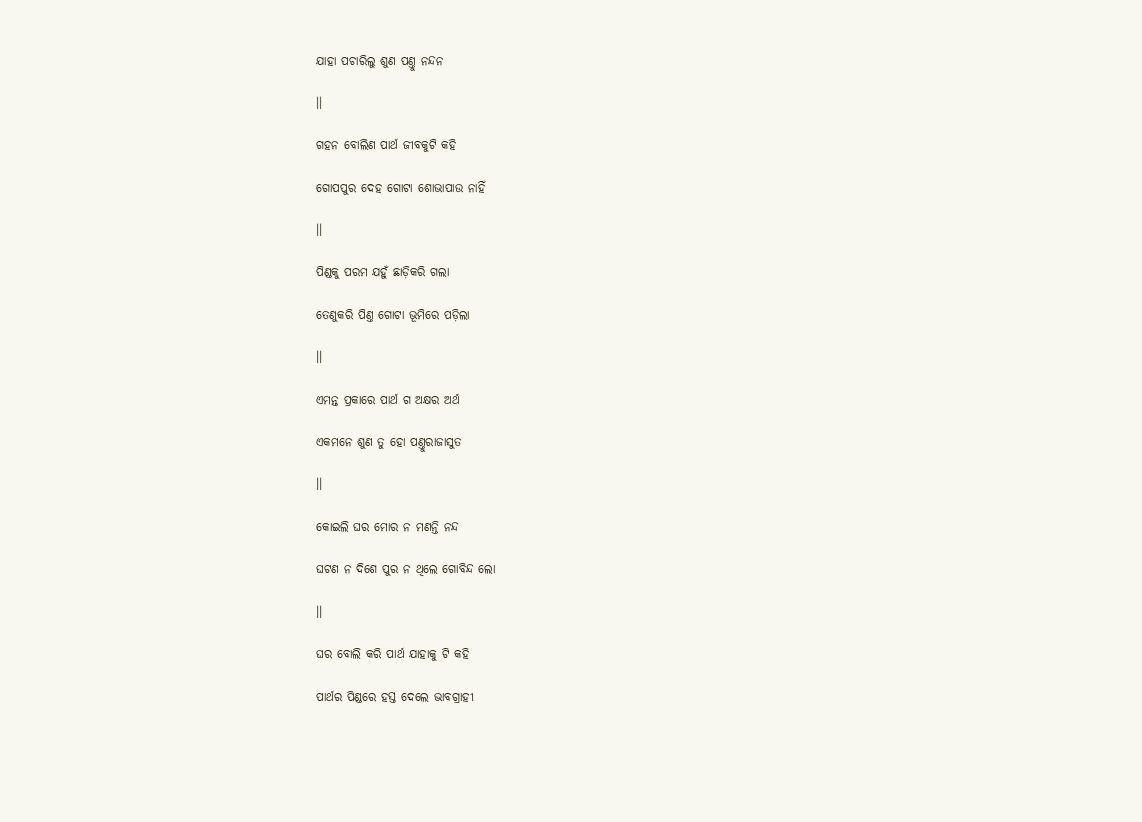ଯାହା ପଚାରିଲୁ ଶୁଣ ପଣ୍ତୁ ନନ୍ଦନ

।।

ଗହନ ବୋଲିଣ ପାର୍ଥ ଜୀବକୁଟି କହି

ଗୋପପୁର ଦେହ ଗୋଟା ଶୋଭାପାଉ ନାହିଁ

।।

ପିଣ୍ଡକୁ ପରମ ଯହୁଁ ଛାଡ଼ିକରି ଗଲା

ତେଣୁକରି ପିଣ୍ତ ଗୋଟା ଭୂମିରେ ପଡ଼ିଲା

।।

ଏମନ୍ତ ପ୍ରକାରେ ପାର୍ଥ ଗ ଅକ୍ଷର ଅର୍ଥ

ଏକମନେ ଶୁଣ ତୁ ହୋ ପଣ୍ତୁରାଜାସୁତ

।।

କୋଇଲି ଘର ମୋର ନ ମଣନ୍ତି ନନ୍ଦ

ଘଟଣ ନ ଦିଶେ ପୁର ନ ଥିଲେ ଗୋବିନ୍ଦ ଲୋ

।।

ଘର ବୋଲି କରି ପାର୍ଥ ଯାହାକୁ ଟି କହି

ପାର୍ଥର ପିଣ୍ଡରେ ହସ୍ତ ଦେଲେ ଭାବଗ୍ରାହୀ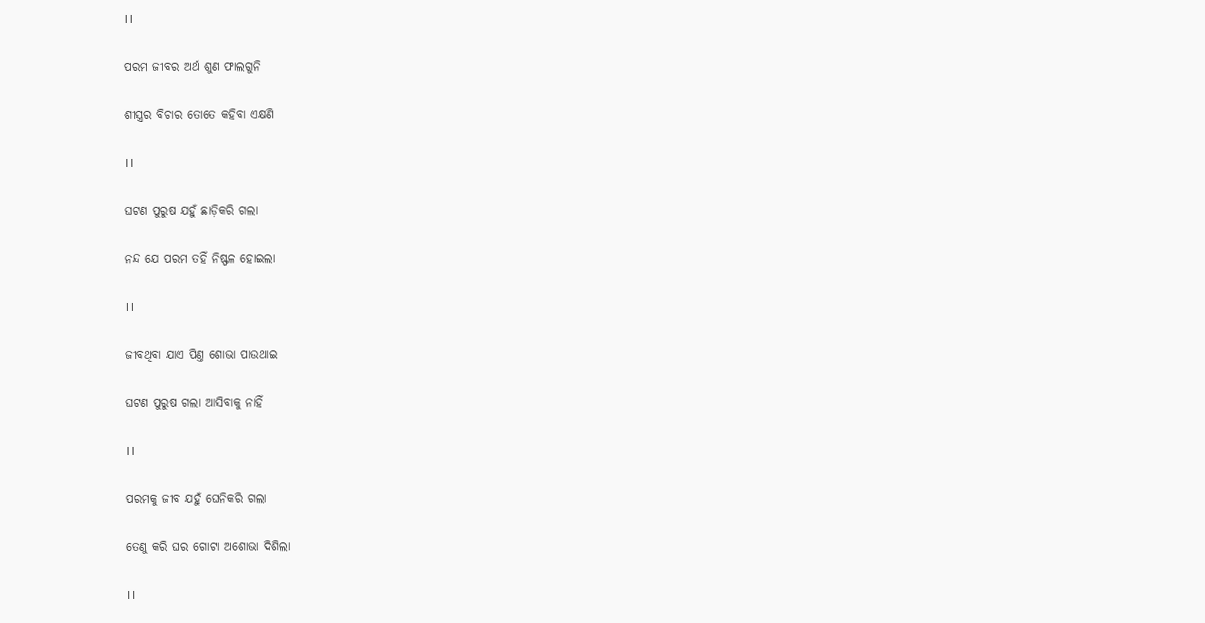।।

ପରମ ଜୀବର ଅର୍ଥ ଶୁଣ ଫାଲଗୁନି

ଶୀସ୍ତ୍ରର ବିଚାର ତୋତେ କହିବା ଏକ୍ଷଣି

।।

ଘଟଣ ପୁରୁଷ ଯହୁଁ ଛାଡ଼ିକରି ଗଲା

ନନ୍ଦ ଯେ ପରମ ତହିଁ ନିଷ୍ଫଳ ହୋଇଲା

।।

ଜୀବଥିବା ଯାଏ ପିଣ୍ତ ଶୋଭା ପାଉଥାଇ

ଘଟଣ ପୁରୁଷ ଗଲା ଆସିବାକୁ ନାହିଁ

।।

ପରମକୁ ଜୀବ ଯହୁଁ ଘେନିକରି ଗଲା

ତେଣୁ କରି ଘର ଗୋଟା ଅଶୋଭା ଦିଶିଲା

।।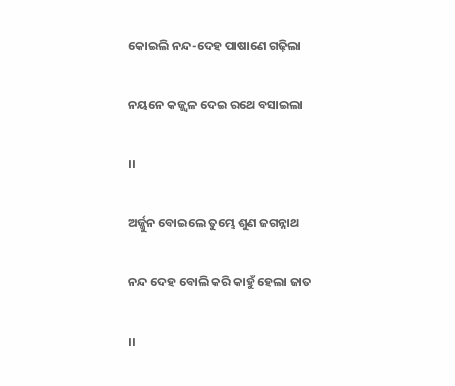କୋଇଲି ନନ୍ଦ-ଦେହ ପାଷାଣେ ଗଢ଼ିଲା

ନୟନେ କଜ୍ଜ୍ୱଳ ଦେଇ ରଥେ ବସାଇଲା

।।

ଅର୍ଜ୍ଜୁନ ବୋଇଲେ ତୁମ୍ଭେ ଶୁଣ ଜଗନ୍ନାଥ

ନନ୍ଦ ଦେହ ବୋଲି କରି କାହୁଁ ହେଲା ଜାତ

।।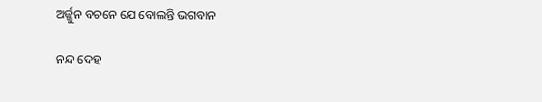ଅର୍ଜ୍ଜୁନ ବଚନେ ଯେ ବୋଲନ୍ତି ଭଗବାନ

ନନ୍ଦ ଦେହ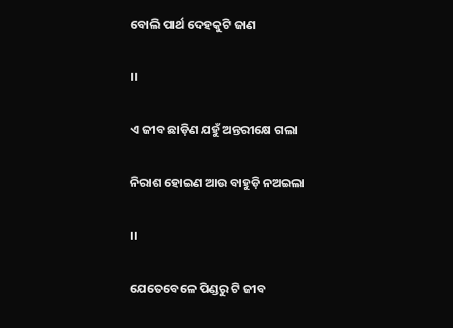ବୋଲି ପାର୍ଥ ଦେହକୁଟି ଜାଣ

।।

ଏ ଜୀବ ଛାଡ଼ିଣ ଯହୁଁ ଅନ୍ତରୀକ୍ଷେ ଗଲା

ନିରାଶ ହୋଇଣ ଆଉ ବାହୁଡ଼ି ନଅଇଲା

।।

ଯେତେବେଳେ ପିଣ୍ଡରୁ ଟି ଜୀବ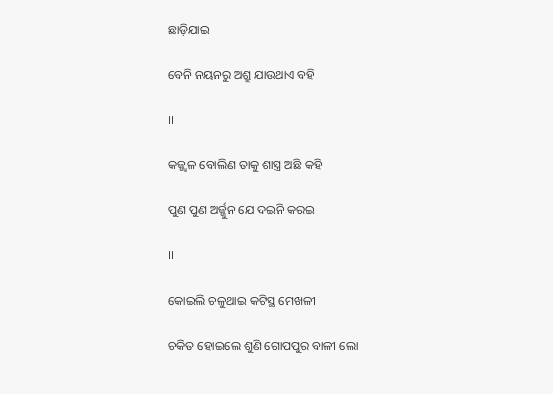ଛାଡ଼ିଯାଇ

ବେନି ନୟନରୁ ଅଶ୍ରୁ ଯାଉଥାଏ ବହି

।।

କଜ୍ଜ୍ୱଳ ବୋଲିଣ ତାକୁ ଶାସ୍ତ୍ର ଅଛି କହି

ପୁଣ ପୁଣ ଅର୍ଜ୍ଜୁନ ଯେ ଦଇନି କରଇ

।।

କୋଇଲି ଚଳୁଥାଇ କଟିସ୍ଥ ମେଖଳୀ

ଚକିତ ହୋଇଲେ ଶୁଣି ଗୋପପୁର ବାଳୀ ଲୋ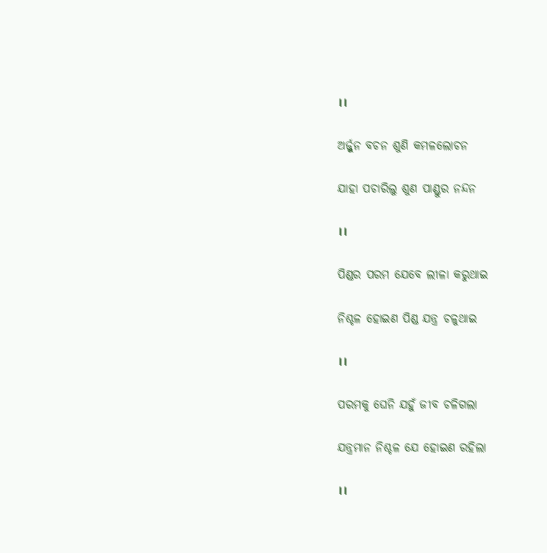।।

ଅର୍ଜ୍ଜୁନ ବଚନ ଶୁଣି କମଳଲୋଚନ

ଯାହା ପଚାରିଲୁ ଶୁଣ ପାଣ୍ଡୁର ନନ୍ଦନ

।।

ପିଣ୍ଡର ପରମ ଯେବେ ଲୀଳା କରୁଥାଇ

ନିଶ୍ଚଳ ହୋଇଣ ପିଣ୍ଡ ଯନ୍ତ୍ର ଚଳୁଥାଇ

।।

ପରମକୁ ଘେନି ଯହୁଁ ଜୀବ ଚଳିଗଲା

ଯନ୍ତ୍ରମାନ ନିଶ୍ଚଳ ଯେ ହୋଇଣ ରହିଲା

।।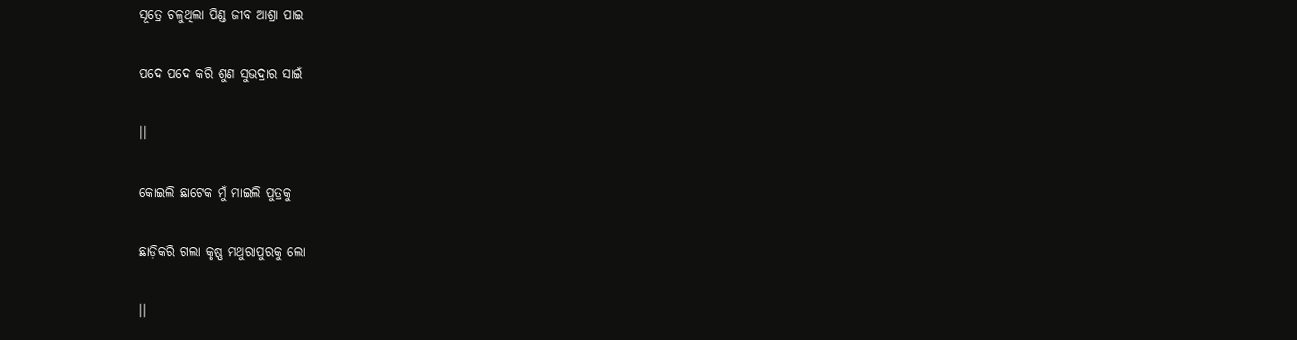ସୂତ୍ରେ ଚଳୁଥିଲା ପିଣ୍ଡ ଜୀବ ଆଶ୍ରା ପାଇ

ପଦେ ପଦେ କରି ଶୁଣ ସୁଭଦ୍ରାର ସାଇଁ

।।

କୋଇଲି ଛାଟେକ ମୁଁ ମାଇଲି ପୁତ୍ରକୁ

ଛାଡ଼ିକରି ଗଲା କୃଷ୍ଣ ମଥୁରାପୁରକୁ ଲୋ

।।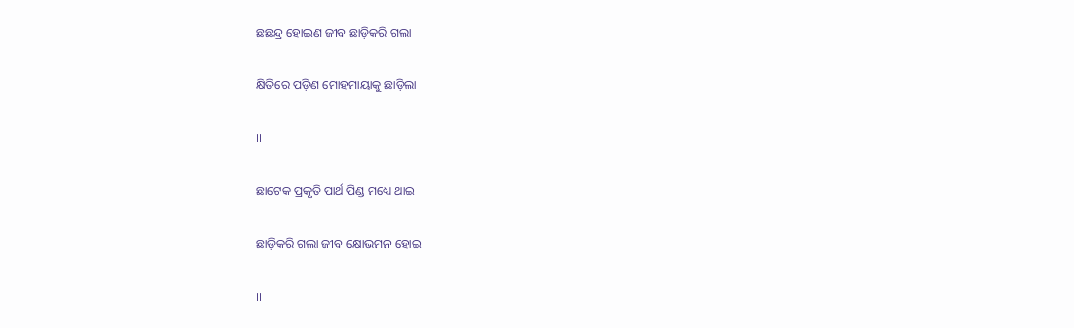ଛଛନ୍ଦ୍ର ହୋଇଣ ଜୀବ ଛାଡ଼ିକରି ଗଲା

କ୍ଷିତିରେ ପଡ଼ିଣ ମୋହମାୟାକୁ ଛାଡ଼ିଲା

।।

ଛାଟେକ ପ୍ରକୃତି ପାର୍ଥ ପିଣ୍ଡ ମଧ୍ୟେ ଥାଇ

ଛାଡ଼ିକରି ଗଲା ଜୀବ କ୍ଷୋଭମନ ହୋଇ

।।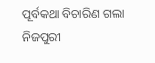ପୂର୍ବକଥା ବିଚାରିଣ ଗଲା ନିଜପୁରୀ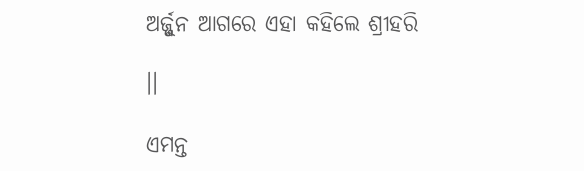ଅର୍ଜ୍ଜୁନ ଆଗରେ ଏହା କହିଲେ ଶ୍ରୀହରି

।।

ଏମନ୍ତ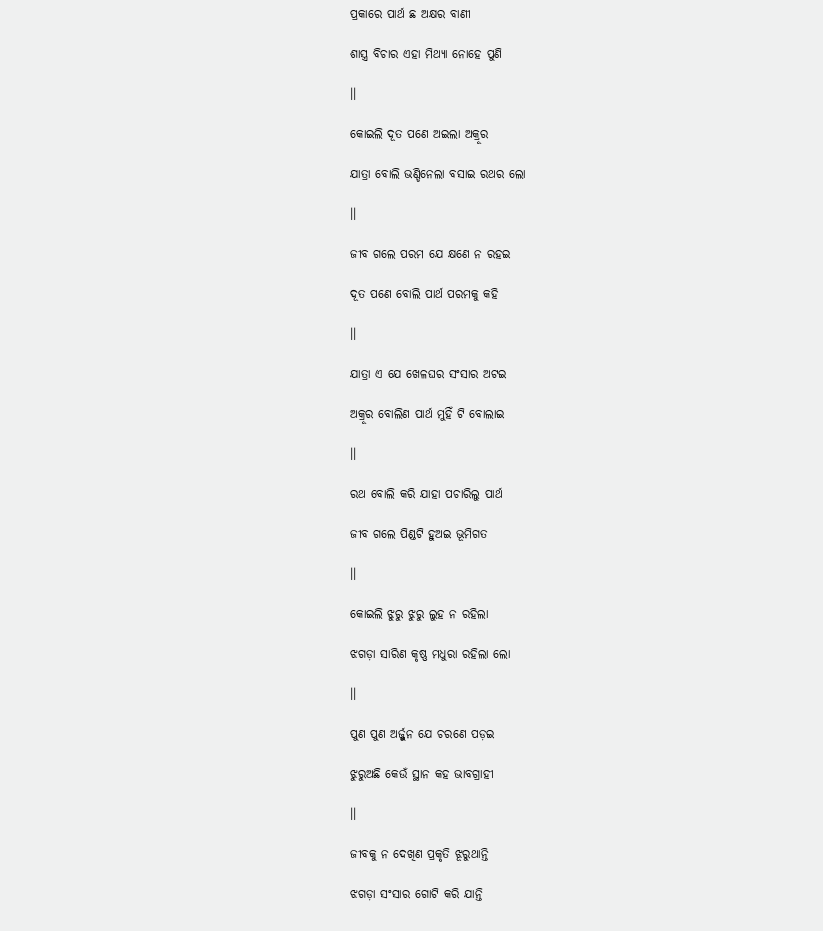ପ୍ରକାରେ ପାର୍ଥ ଛ ଅକ୍ଷର ବାଣୀ

ଶାସ୍ତ୍ର ବିଚାର ଏହା ମିଥ୍ୟା ନୋହେ ପୁଣି

।।

କୋଇଲି ଦୂତ ପଣେ ଅଇଲା ଅକ୍ରୂର

ଯାତ୍ରା ବୋଲି ଭଣ୍ଡିନେଲା ବସାଇ ରଥର ଲୋ

।।

ଜୀବ ଗଲେ ପରମ ଯେ କ୍ଷଣେ ନ ରହଇ

ଦୂତ ପଣେ ବୋଲି ପାର୍ଥ ପରମକୁ କହି

।।

ଯାତ୍ରା ଏ ଯେ ଖେଳଘର ସଂସାର ଅଟଇ

ଅକ୍ରୂର ବୋଲିଣ ପାର୍ଥ ମୁହିଁ ଟି ବୋଲାଇ

।।

ରଥ ବୋଲି କରି ଯାହା ପଚାରିଲୁ ପାର୍ଥ

ଜୀବ ଗଲେ ପିଣ୍ଡଟି ହୁଅଇ ଭୂମିଗତ

।।

କୋଇଲି ଝୁରୁ ଝୁରୁ ଲୁହ ନ ରହିଲା

ଝଗଡ଼ା ସାରିଣ କୃଷ୍ଣ ମଧୁରା ରହିଲା ଲୋ

।।

ପୁଣ ପୁଣ ଅର୍ଜ୍ଜୁନ ଯେ ଚରଣେ ପଡ଼ଇ

ଝୁରୁଅଛି କେଉଁ ସ୍ଥାନ କହ ଭାବଗ୍ରାହୀ

।।

ଜୀବକୁ ନ ଦେଖିଣ ପ୍ରକୃତି ଝୂରୁଥାନ୍ତି

ଝଗଡ଼ା ସଂସାର ଗୋଟି କରି ଯାନ୍ତି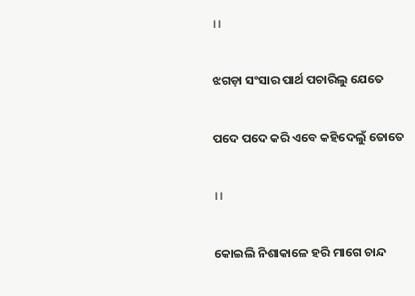।।

ଝଗଡ଼ା ସଂସାର ପାର୍ଥ ପଚାରିଲୁ ଯେତେ

ପଦେ ପଦେ କରି ଏବେ କହିଦେଲୁଁ ତୋତେ

।।

କୋଇଲି ନିଶାକାଳେ ହରି ମାଗେ ଚାନ୍ଦ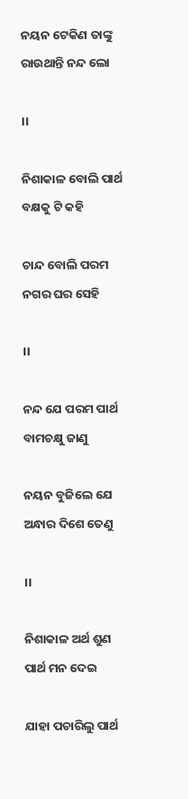ନୟନ ଟେକିଣ ତାଙ୍କୁ ରାଉଥାନ୍ତି ନନ୍ଦ ଲୋ

।।

ନିଶାକାଳ ବୋଲି ପାର୍ଥ ବକ୍ଷକୁ ଟି କହି

ଚାନ୍ଦ ବୋଲି ପରମ ନଗର ଘର ସେହି

।।

ନନ୍ଦ ଯେ ପରମ ପାର୍ଥ ବାମଚକ୍ଷୁ ଜାଣୁ

ନୟନ ବୁଜିଲେ ଯେ ଅନ୍ଧାର ଦିଶେ ତେଣୁ

।।

ନିଶାକାଳ ଅର୍ଥ ଶୁଣ ପାର୍ଥ ମନ ଦେଇ

ଯାହା ପଚାରିଲୁ ପାର୍ଥ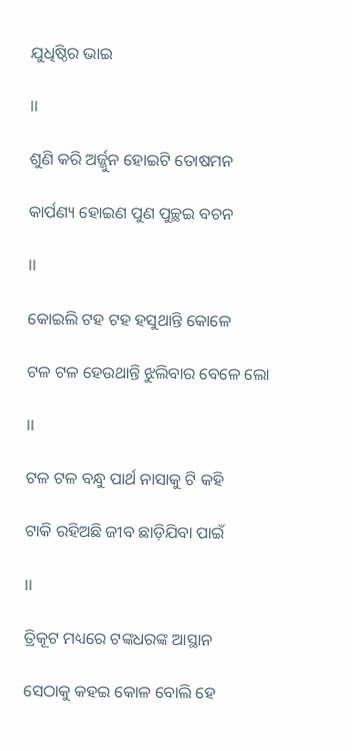ଯୁଧିଷ୍ଠିର ଭାଇ

।।

ଶୁଣି କରି ଅର୍ଜ୍ଜୁନ ହୋଇଟି ତୋଷମନ

କାର୍ପଣ୍ୟ ହୋଇଣ ପୁଣ ପୁଚ୍ଛଇ ବଚନ

।।

କୋଇଲି ଟହ ଟହ ହସୁଥାନ୍ତି କୋଳେ

ଟଳ ଟଳ ହେଉଥାନ୍ତି ଝୁଲିବାର ବେଳେ ଲୋ

।।

ଟଳ ଟଳ ବନ୍ଧୁ ପାର୍ଥ ନାସାକୁ ଟି କହି

ଟାକି ରହିଅଛି ଜୀବ ଛାଡ଼ିଯିବା ପାଇଁ

।।

ତ୍ରିକୂଟ ମଧ୍ୟରେ ଟଙ୍କଧରଙ୍କ ଆସ୍ଥାନ

ସେଠାକୁ କହଇ କୋଳ ବୋଲି ହେ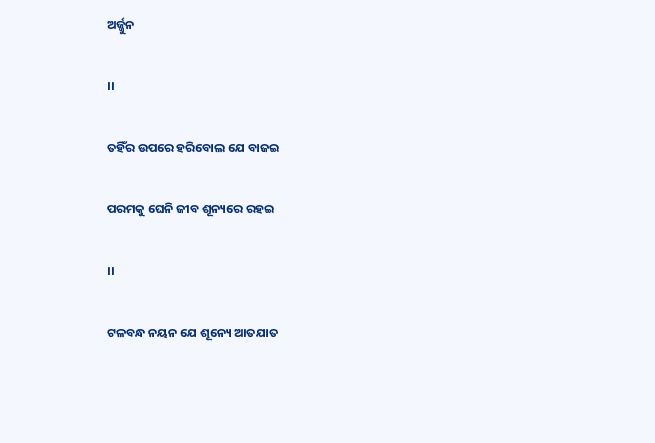ଅର୍ଜ୍ଜୁନ

।।

ତହିଁର ଉପରେ ହରିବୋଲ ଯେ ବାଜଇ

ପରମକୁ ଘେନି ଜୀବ ଶୂନ୍ୟରେ ରହଇ

।।

ଟଳବନ୍ଧ ନୟନ ଯେ ଶୂନ୍ୟେ ଆତଯାତ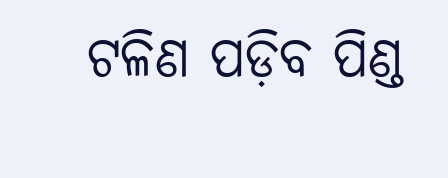ଟଳିଣ ପଡ଼ିବ ପିଣ୍ଡ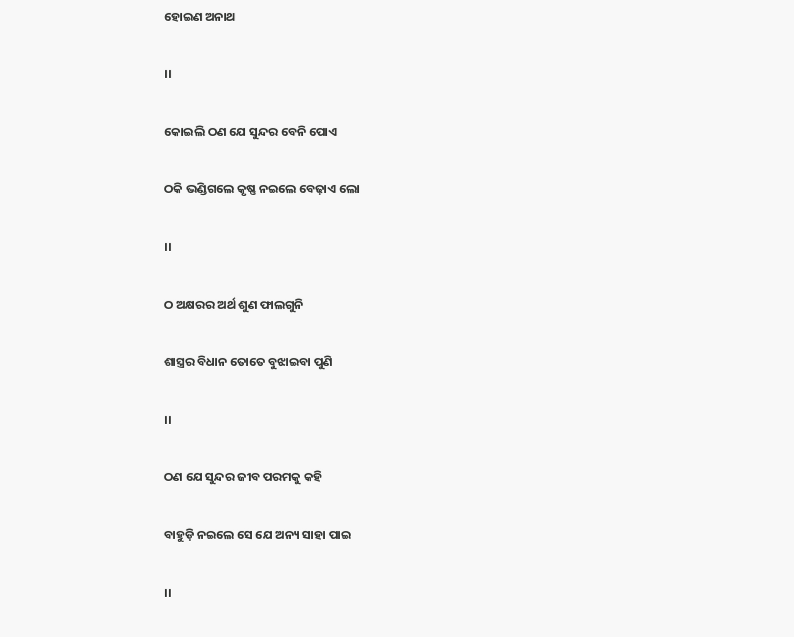ହୋଇଣ ଅନାଥ

।।

କୋଇଲି ଠଣ ଯେ ସୁନ୍ଦର ବେନି ପୋଏ

ଠକି ଭଣ୍ଡିଗଲେ କୃଷ୍ଣ ନଇଲେ ବେଢ଼ାଏ ଲୋ

।।

ଠ ଅକ୍ଷରର ଅର୍ଥ ଶୁଣ ଫାଲଗୁନି

ଶାସ୍ତ୍ରର ବିଧାନ ତୋତେ ବୁଝାଇବା ପୁଣି

।।

ଠଣ ଯେ ସୁନ୍ଦର ଜୀବ ପରମକୁ କହି

ବାହୁଡ଼ି ନଇଲେ ସେ ଯେ ଅନ୍ୟ ସାହା ପାଇ

।।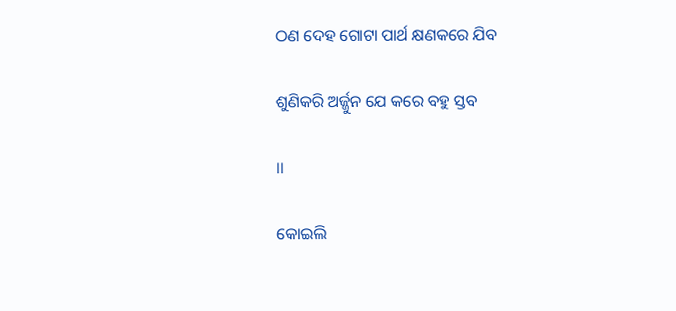ଠଣ ଦେହ ଗୋଟା ପାର୍ଥ କ୍ଷଣକରେ ଯିବ

ଶୁଣିକରି ଅର୍ଜ୍ଜୁନ ଯେ କରେ ବହୁ ସ୍ତବ

।।

କୋଇଲି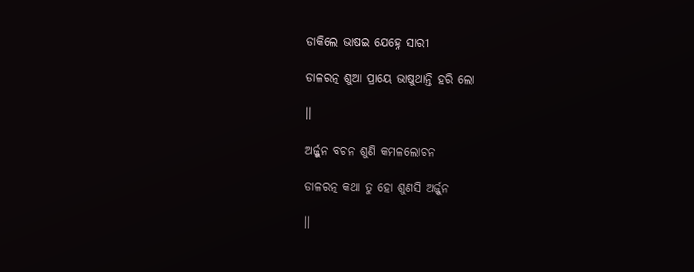ଡାକିଲେ ଭାଷଇ ଯେହ୍ନେ ସାରୀ

ଡାଳରତ୍ନ ଶୁଆ ପ୍ରାୟେ ଭାଷୁଥାନ୍ତି ହରି ଲୋ

।।

ଅର୍ଜ୍ଜୁନ ବଚନ ଶୁଣି କମଳଲୋଚନ

ଡାଳରତ୍ନ କଥା ତୁ ହୋ ଶୁଣସି ଅର୍ଜ୍ଜୁନ

।।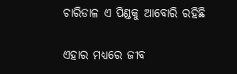ଚାରିଡାଳ ଏ ପିଣ୍ଡକୁ ଆବୋରି ରହିଛି

ଏହାର ମଧ୍ୟରେ ଜୀବ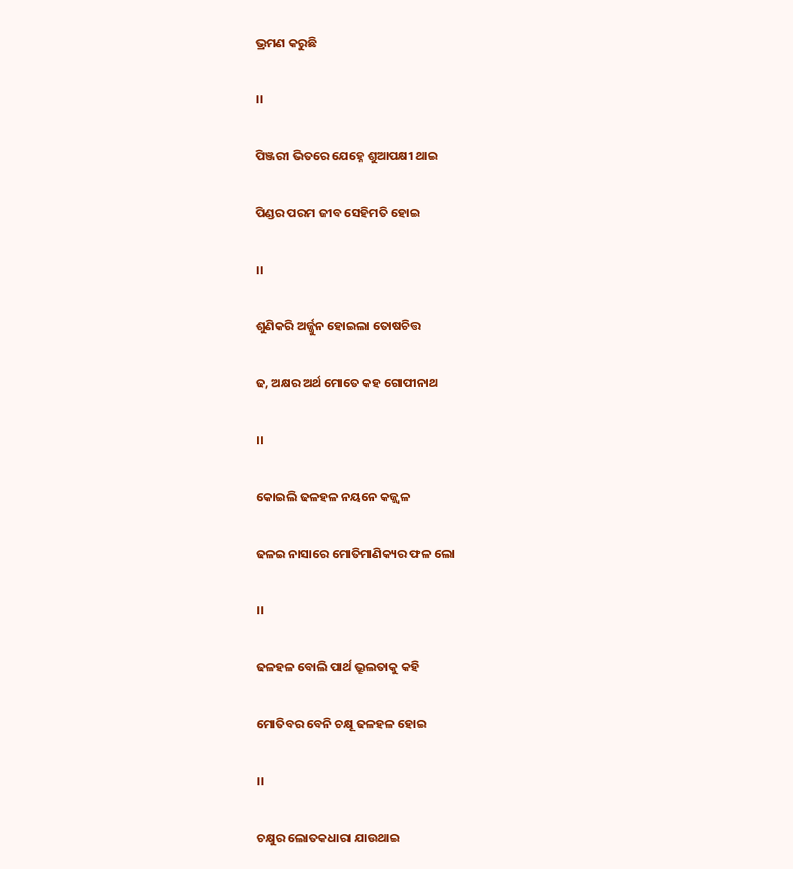ଭ୍ରମଣ କରୁଛି

।।

ପିଞ୍ଜରୀ ଭିତରେ ଯେହ୍ନେ ଶୁଆପକ୍ଷୀ ଥାଇ

ପିଣ୍ଡର ପରମ ଜୀବ ସେହିମତି ହୋଇ

।।

ଶୁଣିକରି ଅର୍ଜ୍ଜୁନ ହୋଇଲା ତୋଷଚିତ୍ତ

ଢ, ଅକ୍ଷର ଅର୍ଥ ମୋତେ କହ ଗୋପୀନାଥ

।।

କୋଇଲି ଢଳହଳ ନୟନେ କଜ୍ଜ୍ୱଳ

ଢଳଇ ନାସାରେ ମୋତିମାଣିକ୍ୟର ଫଳ ଲୋ

।।

ଢଳହଳ ବୋଲି ପାର୍ଥ ଭ୍ରୂଲତାକୁ କହି

ମୋତିବର ବେନି ଚକ୍ଷୂ ଢଳହଳ ହୋଇ

।।

ଚକ୍ଷୁର ଲୋତକଧାରା ଯାଉଥାଇ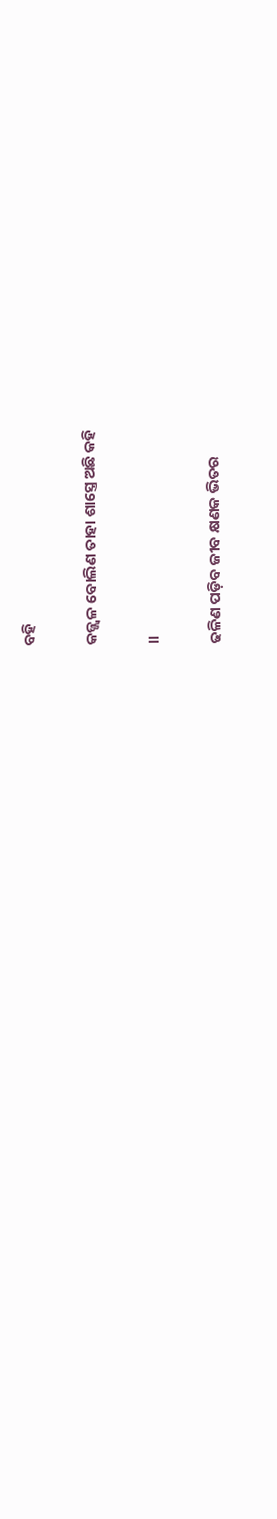ବହି

କଜ୍ଜ୍ୱଳ ବୋଲିଣ ତାହା ଶାସ୍ତ୍ରେ ଅଛି କହି

।।

ଢଳିଣ ପଡ଼ିବ ଜୀବ କ୍ଷଣକ ଭିତର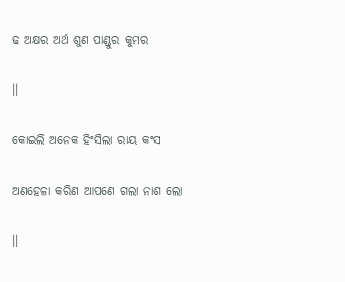ଢ ଅକ୍ଷର ଅର୍ଥ ଶୁଣ ପାଣ୍ଡୁର କୁମର

।।

କୋଇଲି ଅନେକ ହିଂସିଲା ରାୟ କଂସ

ଅଣହେଳା କରିଣ ଆପଣେ ଗଲା ନାଶ ଲୋ

।।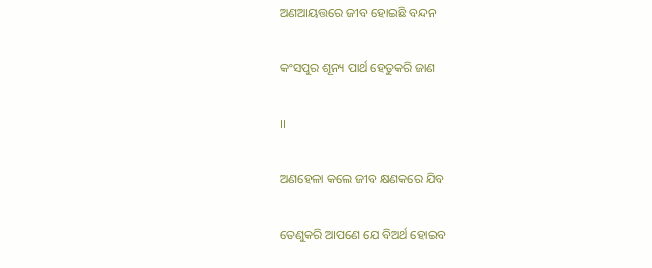ଅଣଆୟତ୍ତରେ ଜୀବ ହୋଇଛି ବନ୍ଦନ

କଂସପୁର ଶୂନ୍ୟ ପାର୍ଥ ହେତୁକରି ଜାଣ

।।

ଅଣହେଳା କଲେ ଜୀବ କ୍ଷଣକରେ ଯିବ

ତେଣୁକରି ଆପଣେ ଯେ ବିଅର୍ଥ ହୋଇବ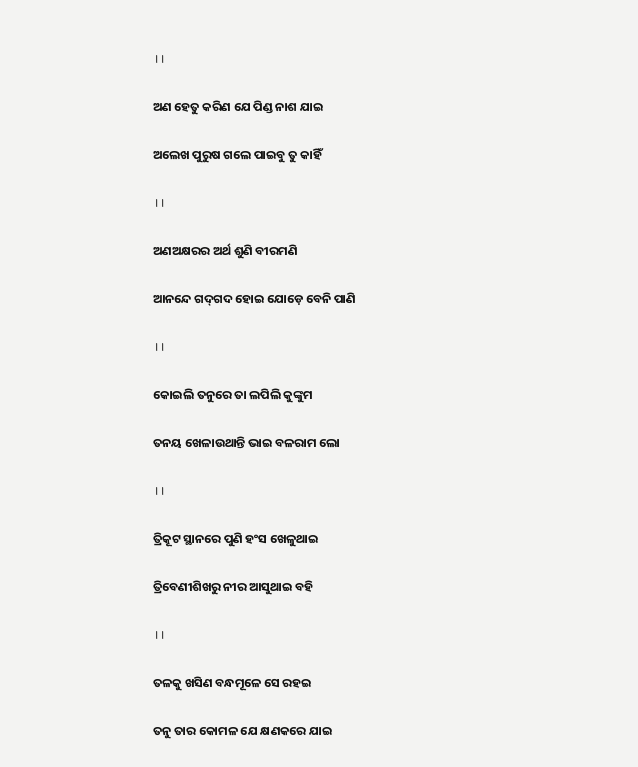।।

ଅଣ ହେତୁ କରିଣ ଯେ ପିଣ୍ଡ ନାଶ ଯାଇ

ଅଲେଖ ପୁରୁଷ ଗଲେ ପାଇବୁ ତୁ କାହିଁ

।।

ଅଣଅକ୍ଷରର ଅର୍ଥ ଶୁଣି ବୀରମଣି

ଆନନ୍ଦେ ଗଦ୍‍ଗଦ ହୋଇ ଯୋଡ଼େ ବେନି ପାଣି

।।

କୋଇଲି ତନୁରେ ତା ଲପିଲି କୁଙ୍କୁମ

ତନୟ ଖେଳାଉଥାନ୍ତି ଭାଇ ବଳରାମ ଲୋ

।।

ତ୍ରିକୂଟ ସ୍ଥାନରେ ପୁଣି ହଂସ ଖେଳୁଥାଇ

ତ୍ରିବେଣୀଶିଖରୁ ନୀର ଆସୁଥାଇ ବହି

।।

ତଳକୁ ଖସିଣ ବନ୍ଧମୂଳେ ସେ ରହଇ

ତନୁ ତାର କୋମଳ ଯେ କ୍ଷଣକରେ ଯାଇ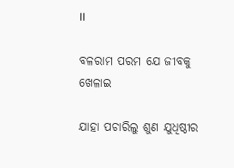।।

ବଳରାମ ପରମ ଯେ ଜୀବକୁ ଖେଳାଇ

ଯାହା ପଚାରିଲୁ ଶୁଣ ଯୁଧିଷ୍ଠୀର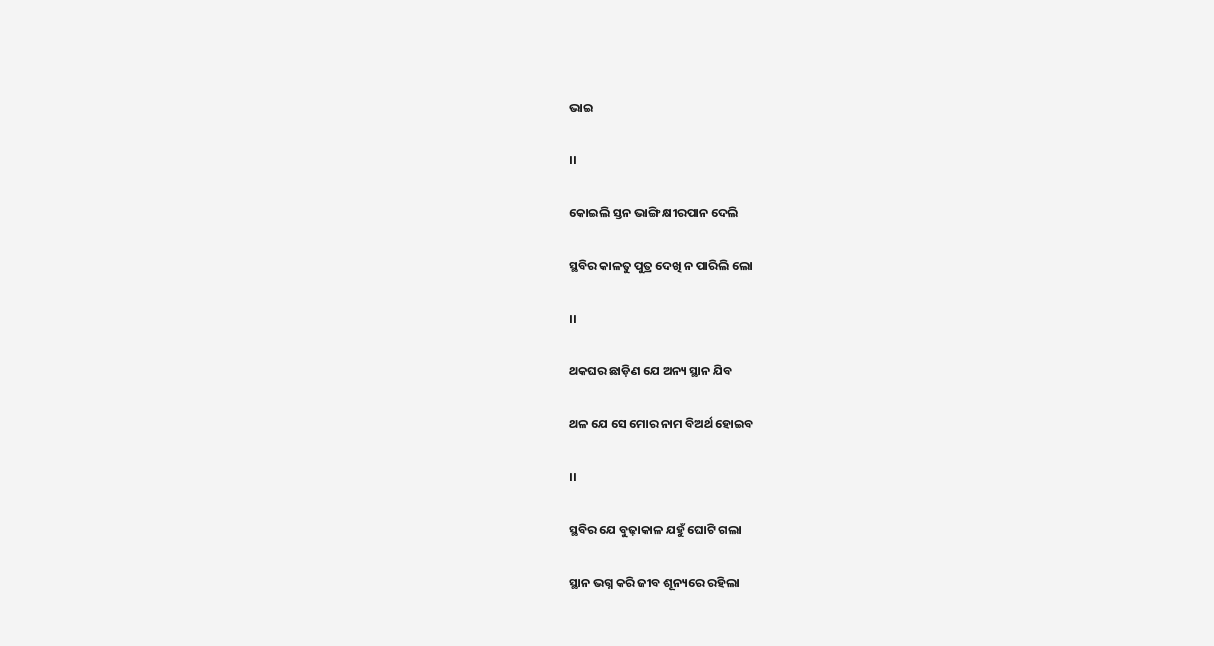ଭାଇ

।।

କୋଇଲି ସ୍ତନ ଭାଙ୍ଗି କ୍ଷୀରପାନ ଦେଲି

ସ୍ଥବିର କାଳତୁ ପୁତ୍ର ଦେଖି ନ ପାରିଲି ଲୋ

।।

ଥକଘର ଛାଡ଼ିଣ ଯେ ଅନ୍ୟ ସ୍ଥାନ ଯିବ

ଥଳ ଯେ ସେ ମୋର ନାମ ବିଅର୍ଥ ହୋଇବ

।।

ସ୍ଥବିର ଯେ ବୁଢ଼ାକାଳ ଯହୁଁ ଘୋଟି ଗଲା

ସ୍ଥାନ ଭଗ୍ନ କରି ଜୀବ ଶୂନ୍ୟରେ ରହିଲା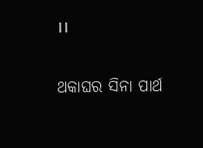।।

ଥକାଘର ସିନା ପାର୍ଥ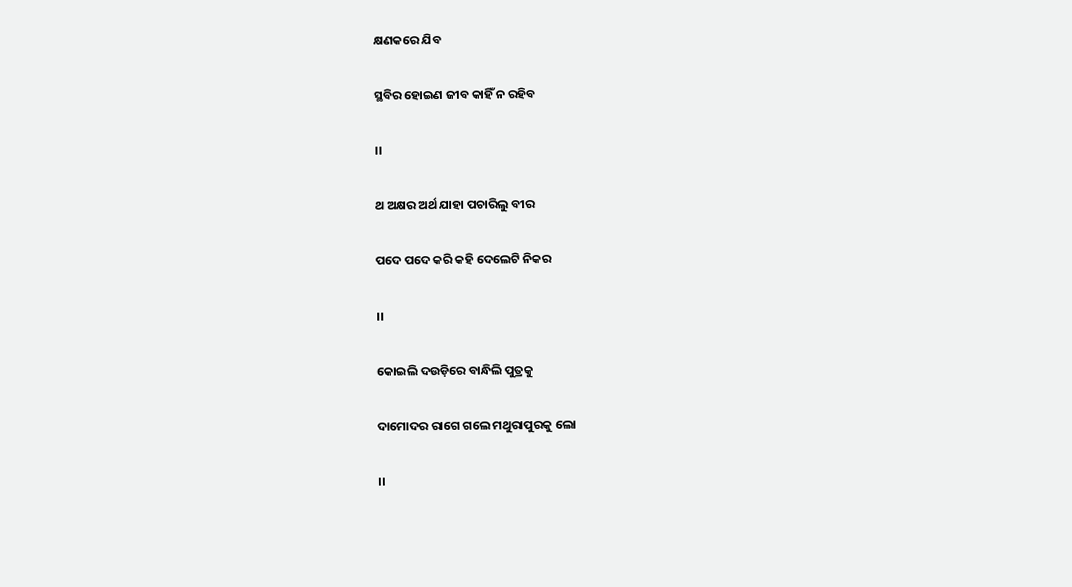କ୍ଷଣକରେ ଯିବ

ସ୍ଥବିର ହୋଇଣ ଜୀବ କାହିଁ ନ ରହିବ

।।

ଥ ଅକ୍ଷର ଅର୍ଥ ଯାହା ପଚାରିଲୁ ବୀର

ପଦେ ପଦେ କରି କହି ଦେଲେଟି ନିକର

।।

କୋଇଲି ଦଉଡ଼ିରେ ବାନ୍ଧିଲି ପୁତ୍ରକୁ

ଦାମୋଦର ରାଗେ ଗଲେ ମଥୁରାପୁରକୁ ଲୋ

।।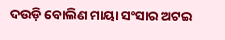ଦଉଡ଼ି ବୋଲିଣ ମାୟା ସଂସାର ଅଟଇ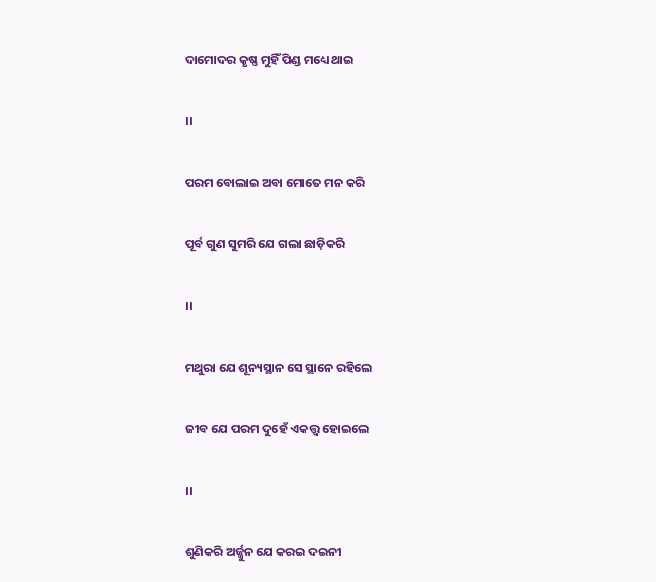ଦାମୋଦର କୃଷ୍ଣ ମୁହିଁ ପିଣ୍ଡ ମଧ୍ୟେ ଥାଇ

।।

ପରମ ବୋଲାଇ ଅବା ମୋତେ ମନ କରି

ପୂର୍ବ ଗୁଣ ସୁମରି ଯେ ଗଲା ଛାଡ଼ିକରି

।।

ମଥୁରା ଯେ ଶୂନ୍ୟସ୍ଥାନ ସେ ସ୍ଥାନେ ରହିଲେ

ଜୀବ ଯେ ପରମ ଦୁହେଁ ଏକତ୍ତ୍ୱ ହୋଇଲେ

।।

ଶୁଣିକରି ଅର୍ଜ୍ଜୁନ ଯେ କରଇ ଦଇନୀ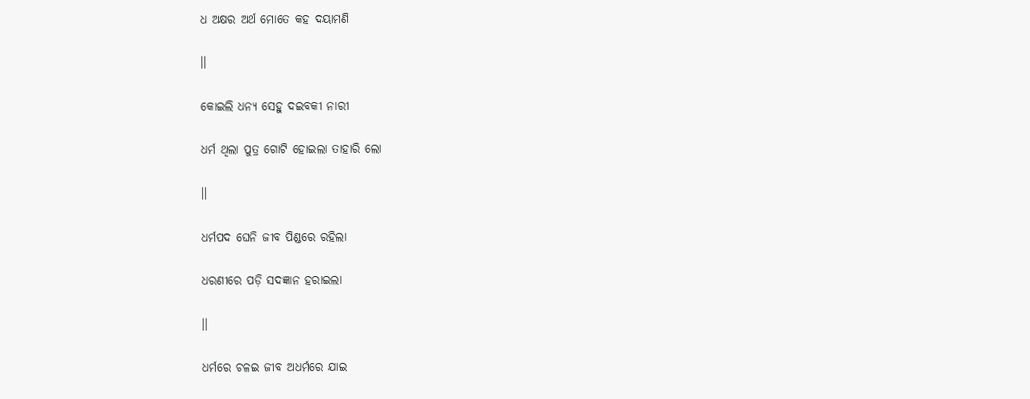ଧ ଅକ୍ଷର ଅର୍ଥ ମୋତେ କହ ଦୟାମଣି

।।

କୋଇଲି ଧନ୍ୟ ସେହୁ ଦଇବକୀ ନାରୀ

ଧର୍ମ ଥିଲା ପୁତ୍ର ଗୋଟି ହୋଇଲା ତାହାରି ଲୋ

।।

ଧର୍ମପଦ ଘେନି ଜୀବ ପିଣ୍ଡରେ ରହିଲା

ଧରଣୀରେ ପଡ଼ି ସଦଜ୍ଞାନ ହରାଇଲା

।।

ଧର୍ମରେ ଚଳଇ ଜୀବ ଅଧର୍ମରେ ଯାଇ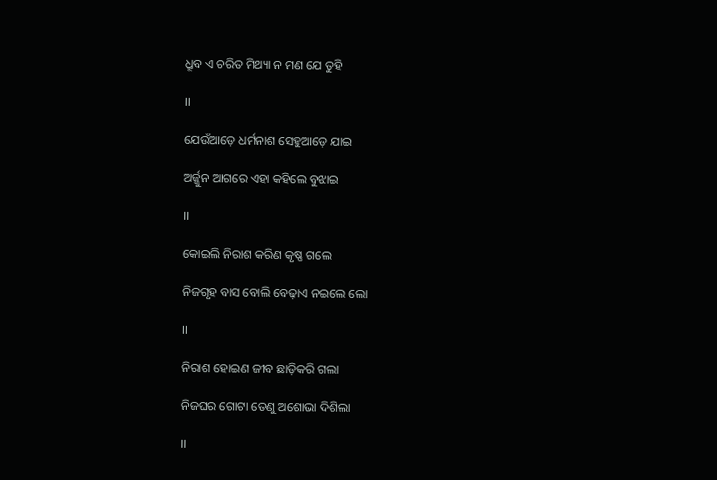ଧ୍ରୂବ ଏ ଚରିତ ମିଥ୍ୟା ନ ମଣ ଯେ ତୁହି

।।

ଯେଉଁଆଡ଼େ ଧର୍ମନାଶ ସେହୁଆଡ଼େ ଯାଇ

ଅର୍ଜ୍ଜୁନ ଆଗରେ ଏହା କହିଲେ ବୁଝାଇ

।।

କୋଇଲି ନିରାଶ କରିଣ କୃଷ୍ଣ ଗଲେ

ନିଜଗୃହ ବାସ ବୋଲି ବେଢ଼ାଏ ନଇଲେ ଲୋ

।।

ନିରାଶ ହୋଇଣ ଜୀବ ଛାଡ଼ିକରି ଗଲା

ନିଜଘର ଗୋଟା ତେଣୁ ଅଶୋଭା ଦିଶିଲା

।।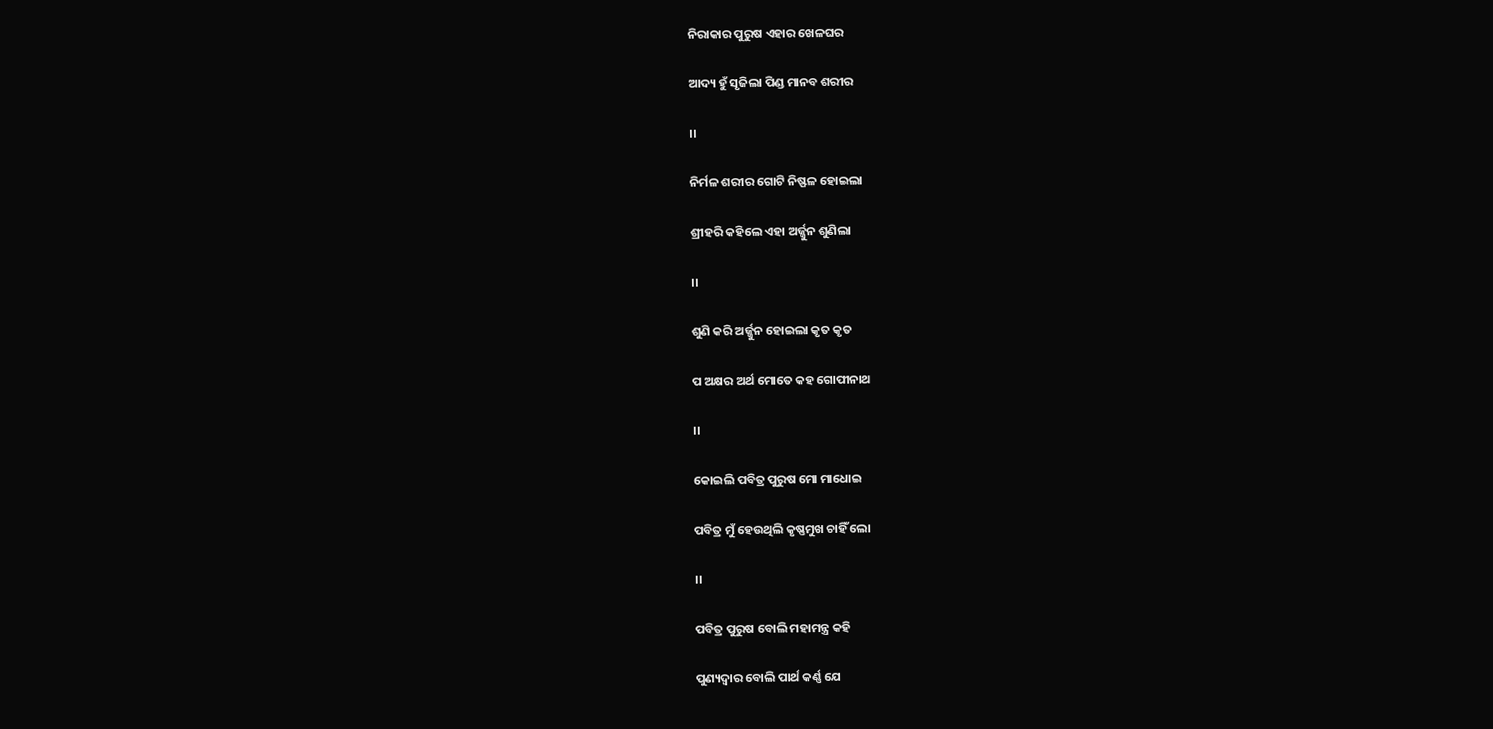ନିରାକାର ପୁରୁଷ ଏହାର ଖେଳଘର

ଆଦ୍ୟ ହୁଁ ସୃଜିଲା ପିଣ୍ଡ ମାନବ ଶରୀର

।।

ନିର୍ମଳ ଶରୀର ଗୋଟି ନିଷ୍ଫଳ ହୋଇଲା

ଶ୍ରୀହରି କହିଲେ ଏହା ଅର୍ଜ୍ଜୁନ ଶୁଣିଲା

।।

ଶୁଣି କରି ଅର୍ଜ୍ଜୁନ ହୋଇଲା କୃତ କୃତ

ପ ଅକ୍ଷର ଅର୍ଥ ମୋତେ କହ ଗୋପୀନାଥ

।।

କୋଇଲି ପବିତ୍ର ପୁରୁଷ ମୋ ମାଧୋଇ

ପବିତ୍ର ମୁଁ ହେଉଥିଲି କୃଷ୍ଣମୁଖ ଚାହିଁ ଲୋ

।।

ପବିତ୍ର ପୁରୁଷ ବୋଲି ମହାମନ୍ତ୍ର କହି

ପୁଣ୍ୟଦ୍ୱାର ବୋଲି ପାର୍ଥ କର୍ଣ୍ଣ ଯେ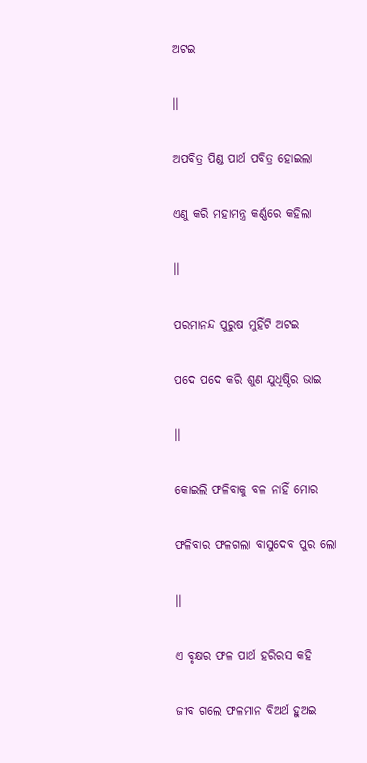ଅଟଇ

।।

ଅପବିତ୍ର ପିଣ୍ଡ ପାର୍ଥ ପବିତ୍ର ହୋଇଲା

ଏଣୁ କରି ମହାମନ୍ତ୍ର କର୍ଣ୍ଣରେ କହିଲା

।।

ପରମାନନ୍ଦ ପୁରୁଷ ମୁହିଁଟି ଅଟଇ

ପଦେ ପଦେ କରି ଶୁଣ ଯୁଧିଷ୍ଠିର ଭାଇ

।।

କୋଇଲି ଫଳିବାକୁ ବଳ ନାହିଁ ମୋର

ଫଳିବାର ଫଳଗଲା ବାସୁଦେବ ପୁର ଲୋ

।।

ଏ ବୃକ୍ଷର ଫଳ ପାର୍ଥ ହରିରସ କହି

ଜୀବ ଗଲେ ଫଳମାନ ବିଅର୍ଥ ହୁଅଇ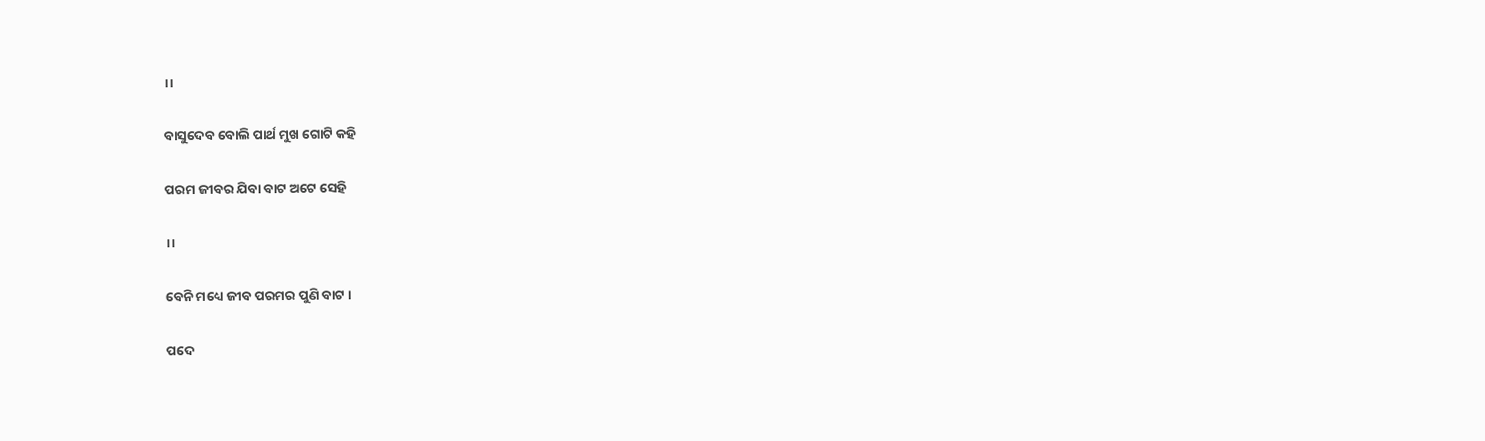।।

ବାସୁଦେବ ବୋଲି ପାର୍ଥ ମୁଖ ଗୋଟି କହି

ପରମ ଜୀବର ଯିବା ବାଟ ଅଟେ ସେହି

।।

ବେନି ମଧ୍ୟେ ଜୀବ ପରମର ପୁଣି ବାଟ ।

ପଦେ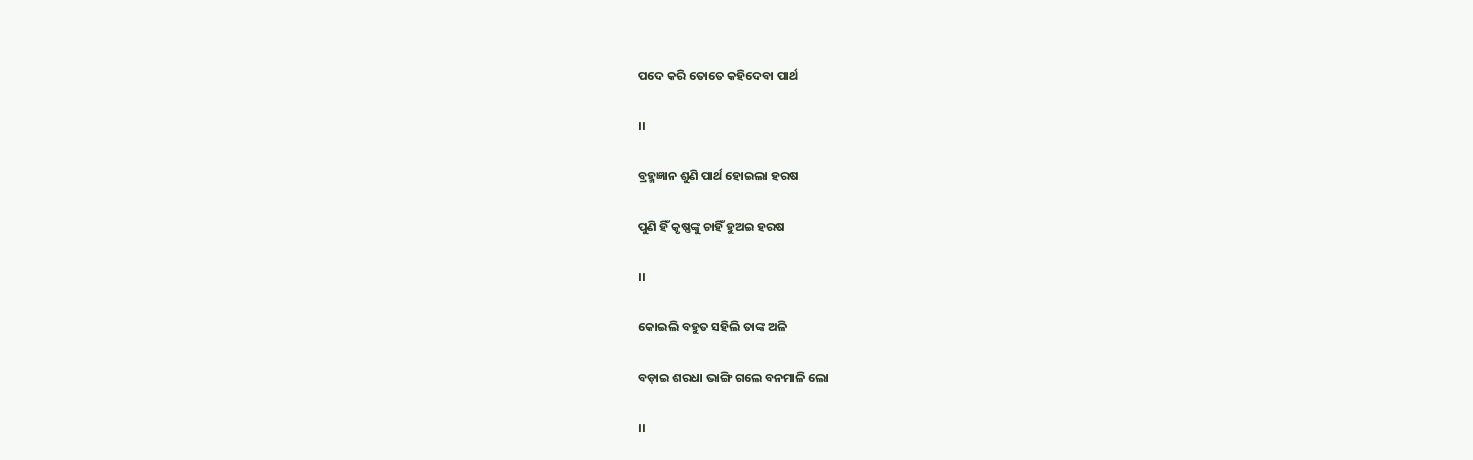ପଦେ କରି ତୋତେ କହିଦେବା ପାର୍ଥ

।।

ବ୍ରହ୍ମଜ୍ଞାନ ଶୁଣି ପାର୍ଥ ହୋଇଲା ହରଷ

ପୁଣି ହିଁ କୃଷ୍ଣଙ୍କୁ ଚାହିଁ ହୁଅଇ ହରଷ

।।

କୋଇଲି ବହୁତ ସହିଲି ତାଙ୍କ ଅଳି

ବଡ଼ାଇ ଶରଧା ଭାଙ୍ଗି ଗଲେ ବନମାଳି ଲୋ

।।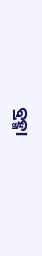ବ୍ରହ୍ମା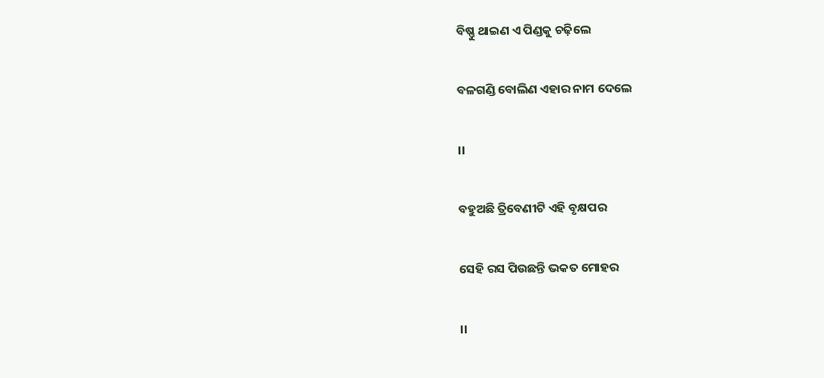ବିଷ୍ଣୁ ଥାଇଣ ଏ ପିଣ୍ଡକୁ ଚଢ଼ିଲେ

ବଳଗଣ୍ଡି ବୋଲିଣ ଏହାର ନାମ ଦେଲେ

।।

ବହୁଅଛି ତ୍ରିବେଣୀଟି ଏହି ବୃକ୍ଷପର

ସେହି ରସ ପିଉଛନ୍ତି ଭକତ ମୋହର

।।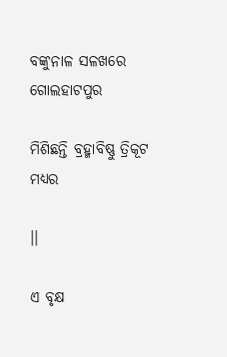ବଙ୍କୁନାଳ ସଳଖରେ ଗୋଲହାଟପୁର

ମିଶିଛନ୍ତି ବ୍ରହ୍ମାବିଷ୍ଣୁ ତ୍ରିକୂଟ ମଧ୍ୟର

।।

ଏ ବୃକ୍ଷ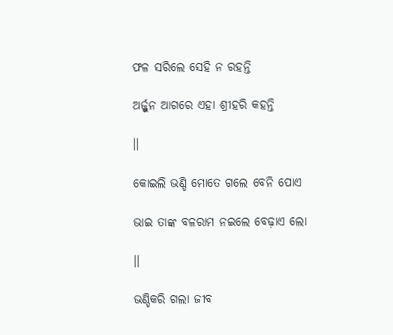ଫଳ ସରିଲେ ସେହି ନ ରହନ୍ତି

ଅର୍ଜ୍ଜୁନ ଆଗରେ ଏହା ଶ୍ରୀହରି କହନ୍ତି

।।

କୋଇଲି ଭଣ୍ଡି ମୋତେ ଗଲେ ବେନି ପୋଏ

ଭାଇ ତାଙ୍କ ବଳରାମ ନଇଲେ ବେଢ଼ାଏ ଲୋ

।।

ଭଣ୍ଡିକରି ଗଲା ଜୀବ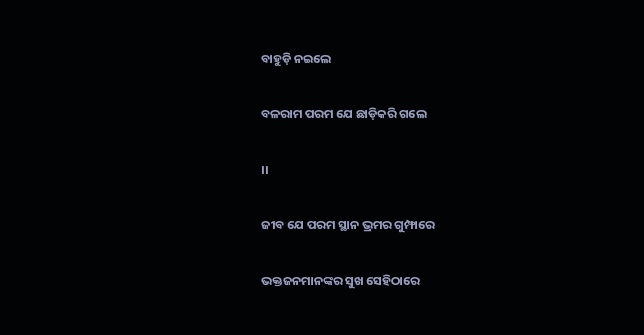ବାହୁଡ଼ି ନଇଲେ

ବଳରାମ ପରମ ଯେ ଛାଡ଼ିକରି ଗଲେ

।।

ଜୀବ ଯେ ପରମ ସ୍ଥାନ ଭ୍ରମର ଗୁମ୍ଫାରେ

ଭକ୍ତଜନମାନଙ୍କର ସୁଖ ସେହିଠାରେ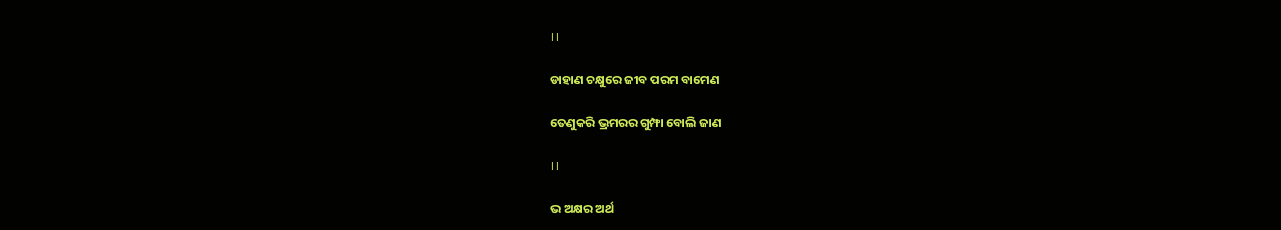।।

ଡାହାଣ ଚକ୍ଷୁରେ ଜୀବ ପରମ ବାମେଣ

ତେଣୁକରି ଭ୍ରମରର ଗୁମ୍ଫା ବୋଲି ଜାଣ

।।

ଭ ଅକ୍ଷର ଅର୍ଥ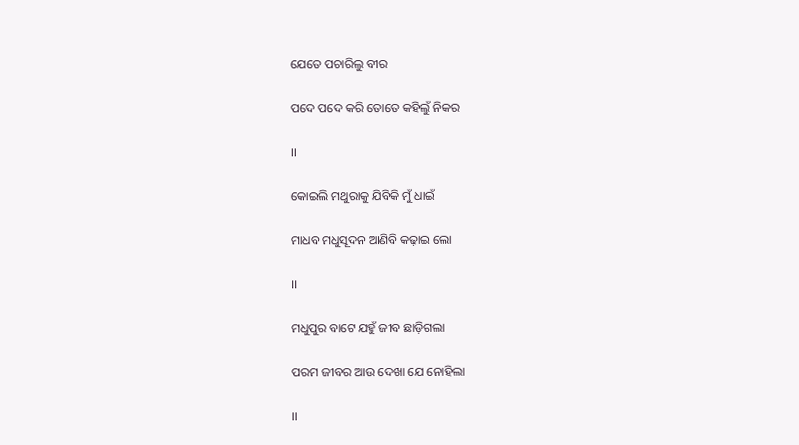ଯେତେ ପଚାରିଲୁ ବୀର

ପଦେ ପଦେ କରି ତୋତେ କହିଲୁଁ ନିକର

।।

କୋଇଲି ମଥୁରାକୁ ଯିବିକି ମୁଁ ଧାଇଁ

ମାଧବ ମଧୁସୂଦନ ଆଣିବି କଢ଼ାଇ ଲୋ

।।

ମଧୁପୁର ବାଟେ ଯହୁଁ ଜୀବ ଛାଡ଼ିଗଲା

ପରମ ଜୀବର ଆଉ ଦେଖା ଯେ ନୋହିଲା

।।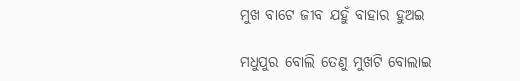ମୁଖ ବାଟେ ଜୀବ ଯହୁଁ ବାହାର ହୁଅଇ

ମଧୁପୁର ବୋଲି ତେଣୁ ମୁଖଟି ବୋଲାଇ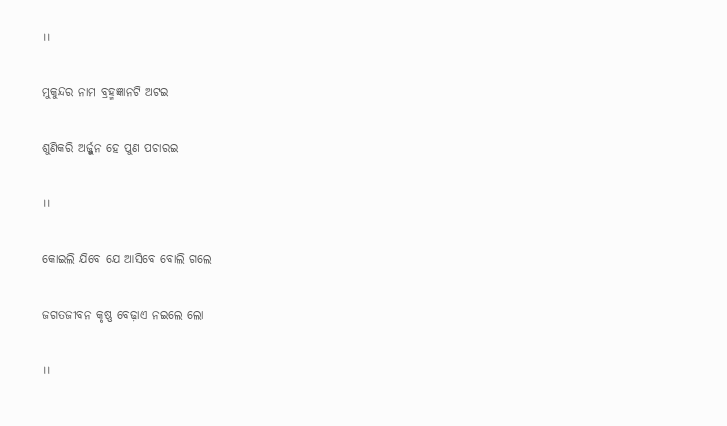।।

ମୁକୁନ୍ଦର ନାମ ବ୍ରହ୍ମଜ୍ଞାନଟି ଅଟଇ

ଶୁଣିକରି ଅର୍ଜ୍ଜୁନ ହେ ପୁଣ ପଚାରଇ

।।

କୋଇଲି ଯିବେ ଯେ ଆସିବେ ବୋଲି ଗଲେ

ଜଗତଜୀବନ କୃଷ୍ଣ ବେଢ଼ାଏ ନଇଲେ ଲୋ

।।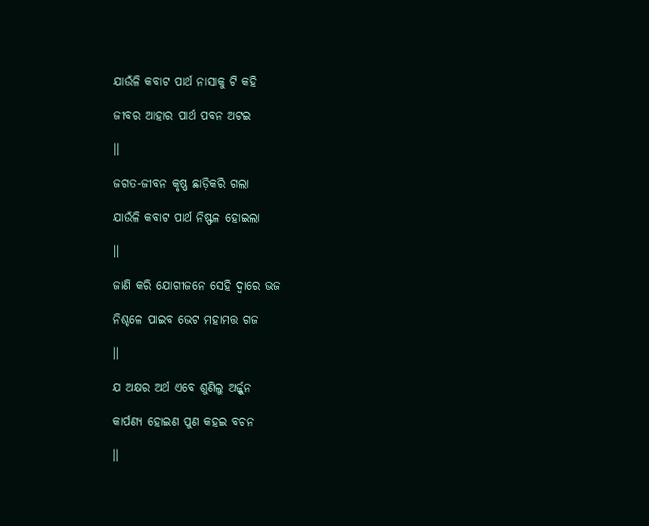ଯାଉଁଳି କବାଟ ପାର୍ଥ ନାସାକୁ ଟି କହି

ଜୀବର ଆହାର ପାର୍ଥ ପବନ ଅଟଇ

।।

ଜଗତ-ଜୀବନ କୃଷ୍ଣ ଛାଡ଼ିକରି ଗଲା

ଯାଉଁଳି କବାଟ ପାର୍ଥ ନିଷ୍ଫଳ ହୋଇଲା

।।

ଜାଣି କରି ଯୋଗୀଜନେ ସେହି ଦ୍ୱାରେ ଭଜ

ନିଶ୍ଚଳେ ପାଇବ ଭେଟ ମହାମତ୍ତ ଗଜ

।।

ଯ ଅକ୍ଷର ଅର୍ଥ ଏବେ ଶୁଣିଲୁ ଅର୍ଜ୍ଜୁନ

କାର୍ପଣ୍ୟ ହୋଇଣ ପୁଣ କହଇ ବଚନ

।।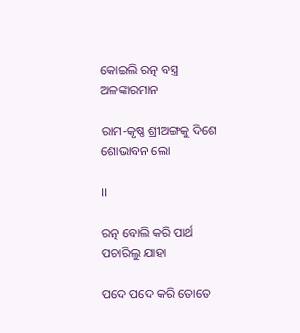କୋଇଲି ରତ୍ନ ବସ୍ତ୍ର ଅଳଙ୍କାରମାନ

ରାମ-କୃଷ୍ଣ ଶ୍ରୀଅଙ୍ଗକୁ ଦିଶେ ଶୋଭାବନ ଲୋ

।।

ରତ୍ନ ବୋଲି କରି ପାର୍ଥ ପଚାରିଲୁ ଯାହା

ପଦେ ପଦେ କରି ତୋତେ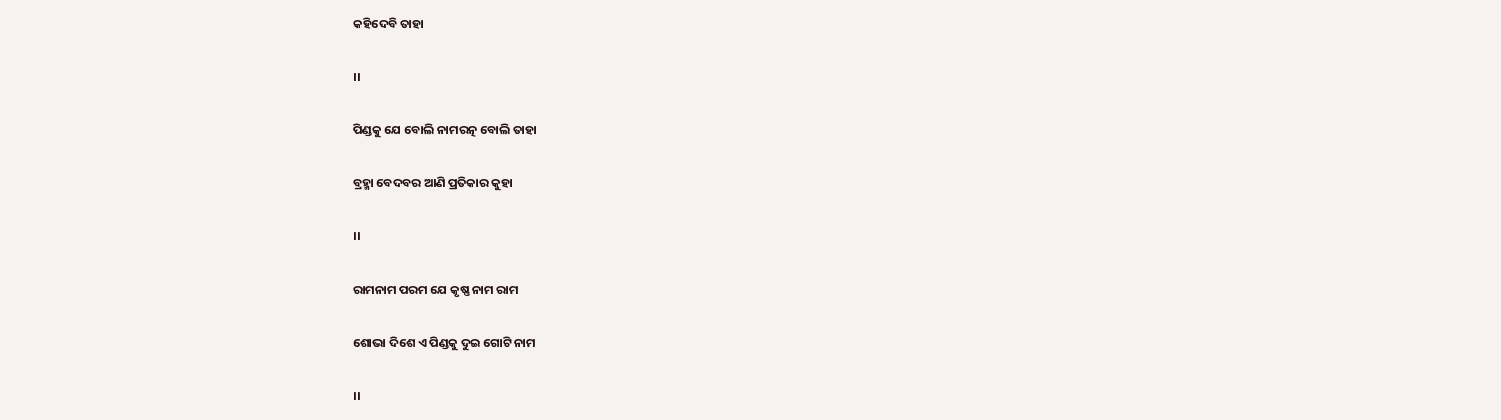କହିଦେବି ତାହା

।।

ପିଣ୍ଡକୁ ଯେ ବୋଲି ନାମରତ୍ନ ବୋଲି ତାହା

ବ୍ରହ୍ମା ବେଦବର ଆଣି ପ୍ରତିକାର କୁହା

।।

ରାମନାମ ପରମ ଯେ କୃଷ୍ଣ ନାମ ରାମ

ଶୋଭା ଦିଶେ ଏ ପିଣ୍ଡକୁ ଦୁଇ ଗୋଟି ନାମ

।।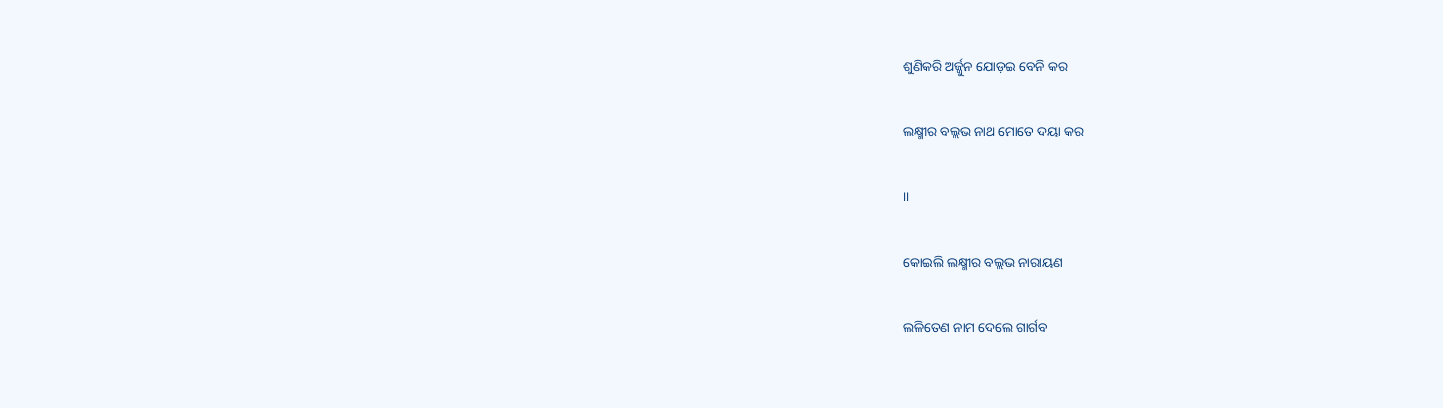ଶୁଣିକରି ଅର୍ଜ୍ଜୁନ ଯୋଡ଼ଇ ବେନି କର

ଲକ୍ଷ୍ମୀର ବଲ୍ଲଭ ନାଥ ମୋତେ ଦୟା କର

।।

କୋଇଲି ଲକ୍ଷ୍ମୀର ବଲ୍ଲଭ ନାରାୟଣ

ଲଳିତେଣ ନାମ ଦେଲେ ଗାର୍ଗବ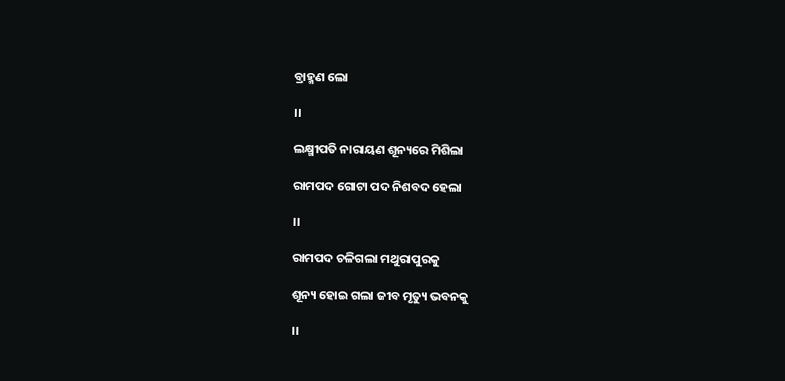ବ୍ରାହ୍ମଣ ଲୋ

।।

ଲକ୍ଷ୍ମୀପତି ନାରାୟଣ ଶୂନ୍ୟରେ ମିଶିଲା

ରାମପଦ ଗୋଟା ପଦ ନିଶବଦ ହେଲା

।।

ରାମପଦ ଚଳିଗଲା ମଥୁରାପୁରକୁ

ଶୂନ୍ୟ ହୋଇ ଗଲା ଜୀବ ମୃତ୍ୟୁ ଭବନକୁ

।।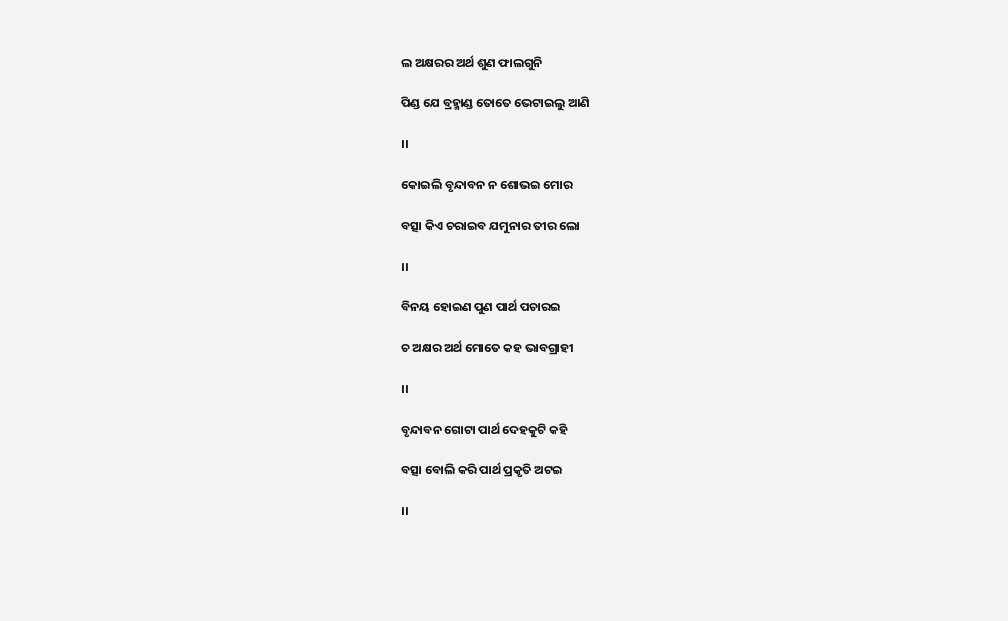ଲ ଅକ୍ଷରର ଅର୍ଥ ଶୁଣ ଫାଲଗୁନି

ପିଣ୍ଡ ଯେ ବ୍ରହ୍ମାଣ୍ଡ ତୋତେ ଭେଟାଇଲୁ ଆଣି

।।

କୋଇଲି ବୃନ୍ଦାବନ ନ ଶୋଭଇ ମୋର

ବତ୍ସା କିଏ ଚରାଇବ ଯମୁନାର ତୀର ଲୋ

।।

ବିନୟ ହୋଇଣ ପୁଣ ପାର୍ଥ ପଚାରଇ

ଚ ଅକ୍ଷର ଅର୍ଥ ମୋତେ କହ ଭାବଗ୍ରାହୀ

।।

ବୃନ୍ଦାବନ ଗୋଟା ପାର୍ଥ ଦେହକୁଟି କହି

ବତ୍ସା ବୋଲି କରି ପାର୍ଥ ପ୍ରକୃତି ଅଟଇ

।।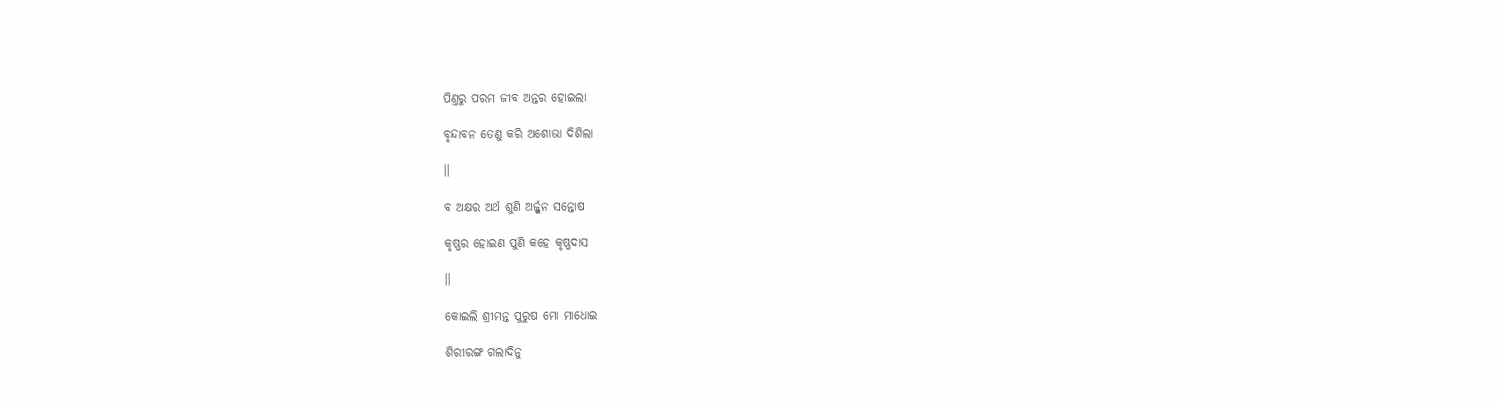ପିଣ୍ତରୁ ପରମ ଜୀବ ଅନ୍ତର ହୋଇଲା

ବୃନ୍ଦାବନ ତେଣୁ କରି ଅଶୋଭା ଦିଶିଲା

।।

ବ ଅକ୍ଷର ଅର୍ଥ ଶୁଣି ଅର୍ଜ୍ଜୁନ ସନ୍ତୋଷ

କୃଷ୍ଣର ହୋଇଣ ପୁଣି କହେ କୃଷ୍ଣଦାସ

।।

କୋଇଲି ଶ୍ରୀମନ୍ତ ପୁରୁଷ ମୋ ମାଧୋଇ

ଶିରୀରଙ୍ଗ ଗଲାଦିନୁ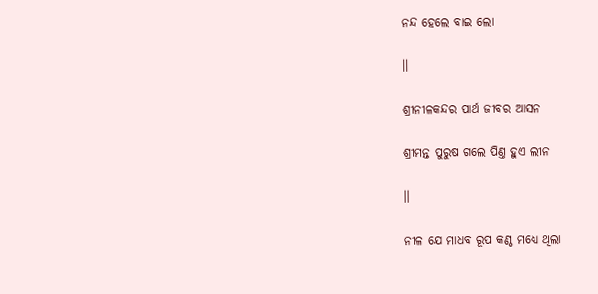ନନ୍ଦ ହେଲେ ବାଇ ଲୋ

।।

ଶ୍ରୀନୀଳକନ୍ଦର ପାର୍ଥ ଜୀବର ଆସନ

ଶ୍ରୀମନ୍ତ ପୁରୁଷ ଗଲେ ପିଣ୍ତ ହୁଏ ଲୀନ

।।

ନୀଳ ଯେ ମାଧବ ରୂପ କଣ୍ଠ ମଧ୍ୟେ ଥିଲା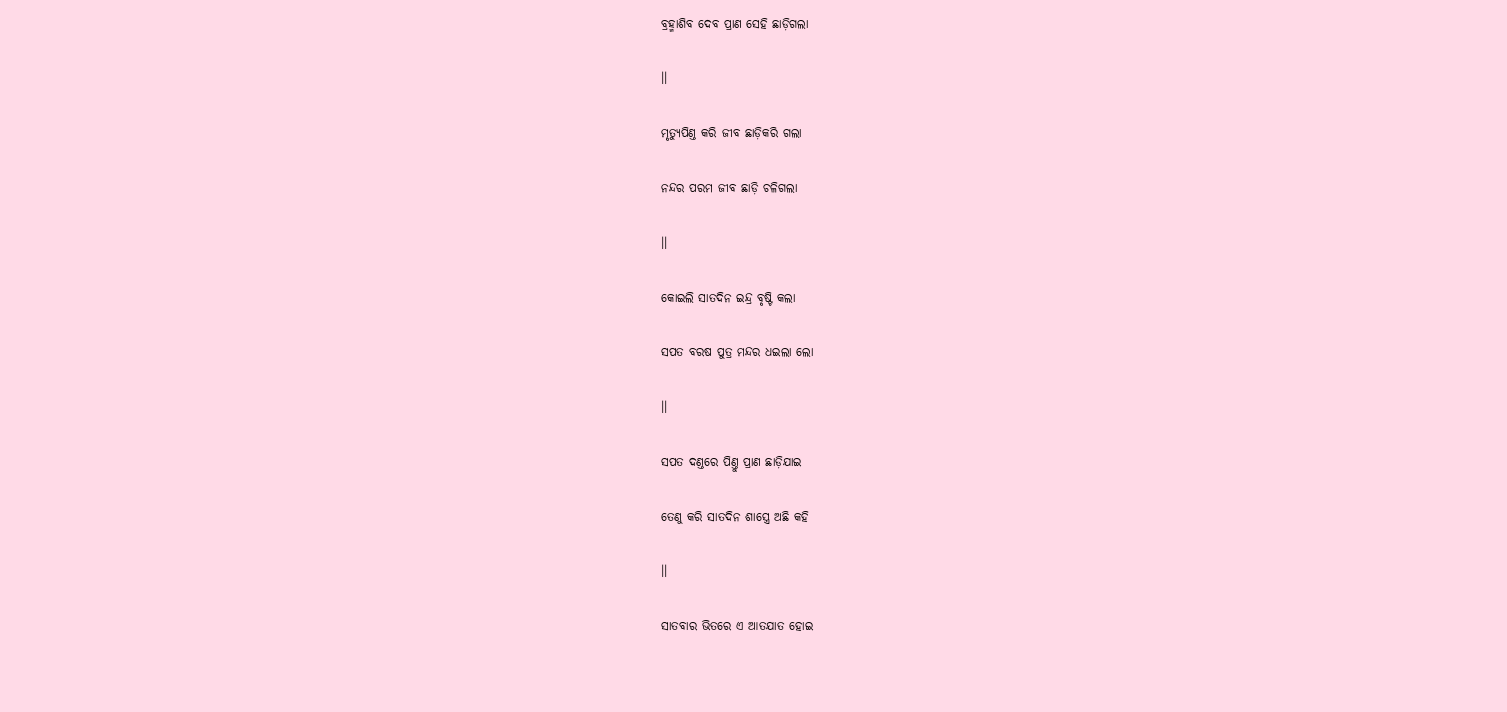ବ୍ରହ୍ମାଶିବ ଦେବ ପ୍ରାଣ ସେହି ଛାଡ଼ିଗଲା

।।

ମୃତ୍ୟୁପିଣ୍ତ କରି ଜୀବ ଛାଡ଼ିକରି ଗଲା

ନନ୍ଦର ପରମ ଜୀବ ଛାଡ଼ି ଚଳିଗଲା

।।

କୋଇଲି ସାତଦିନ ଇନ୍ଦ୍ର ବୃଷ୍ଟି କଲା

ସପତ ବରଷ ପୁତ୍ର ମନ୍ଦର ଧଇଲା ଲୋ

।।

ସପତ ଦଣ୍ତରେ ପିଣ୍ତୁ ପ୍ରାଣ ଛାଡ଼ିଯାଇ

ତେଣୁ କରି ସାତଦିନ ଶାସ୍ତ୍ରେ ଅଛି କହି

।।

ସାତବାର ଭିତରେ ଏ ଆତଯାତ ହୋଇ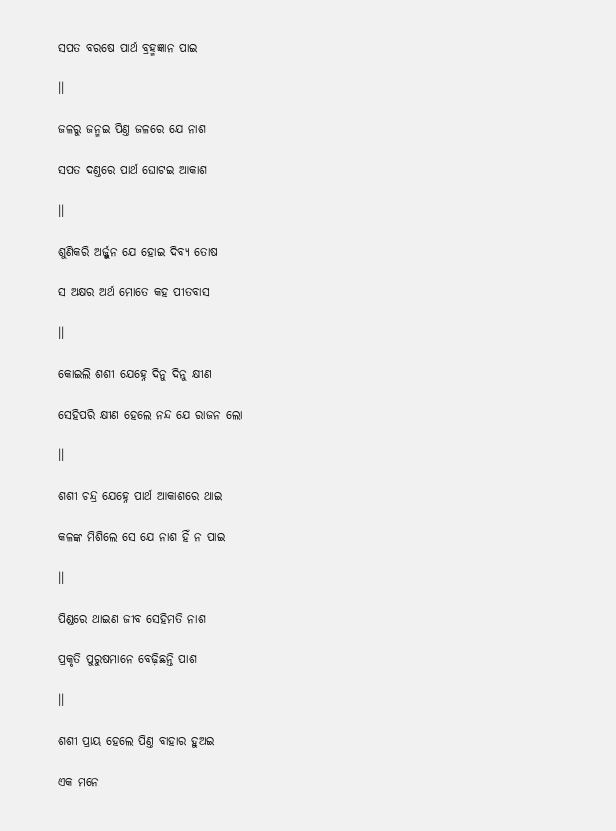ସପତ ବରଷେ ପାର୍ଥ ବ୍ରହ୍ମଜ୍ଞାନ ପାଇ

।।

ଜଳରୁ ଜନ୍ମଇ ପିଣ୍ତ ଜଳରେ ଯେ ନାଶ

ସପତ ଦଣ୍ତରେ ପାର୍ଥ ଘୋଟଇ ଆକାଶ

।।

ଶୁଣିକରି ଅର୍ଜ୍ଜୁନ ଯେ ହୋଇ ଦିବ୍ୟ ତୋଷ

ସ ଅକ୍ଷର ଅର୍ଥ ମୋତେ କହ ପୀତବାସ

।।

କୋଇଲି ଶଶୀ ଯେହ୍ନେ ଦିନୁ ଦିନୁ କ୍ଷୀଣ

ସେହିପରି କ୍ଷୀଣ ହେଲେ ନନ୍ଦ ଯେ ରାଜନ ଲୋ

।।

ଶଶୀ ଚନ୍ଦ୍ର ଯେହ୍ନେ ପାର୍ଥ ଆକାଶରେ ଥାଇ

କଳଙ୍କ ମିଶିଲେ ସେ ଯେ ନାଶ ହିଁ ନ ପାଇ

।।

ପିଣ୍ଡରେ ଥାଇଣ ଜୀବ ସେହିମତି ନାଶ

ପ୍ରକୃତି ପୁରୁଷମାନେ ବେଢ଼ିଛନ୍ତି ପାଶ

।।

ଶଶୀ ପ୍ରାୟ ହେଲେ ପିଣ୍ତ ବାହାର ହୁଅଇ

ଏକ ମନେ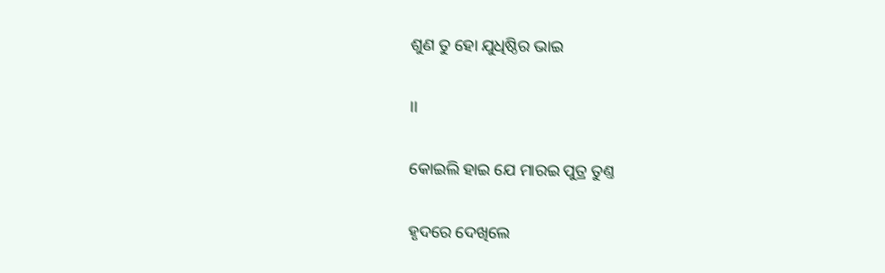ଶୁଣ ତୁ ହୋ ଯୁଧିଷ୍ଠିର ଭାଇ

।।

କୋଇଲି ହାଇ ଯେ ମାରଇ ପୁତ୍ର ତୁଣ୍ତ

ହୃଦରେ ଦେଖିଲେ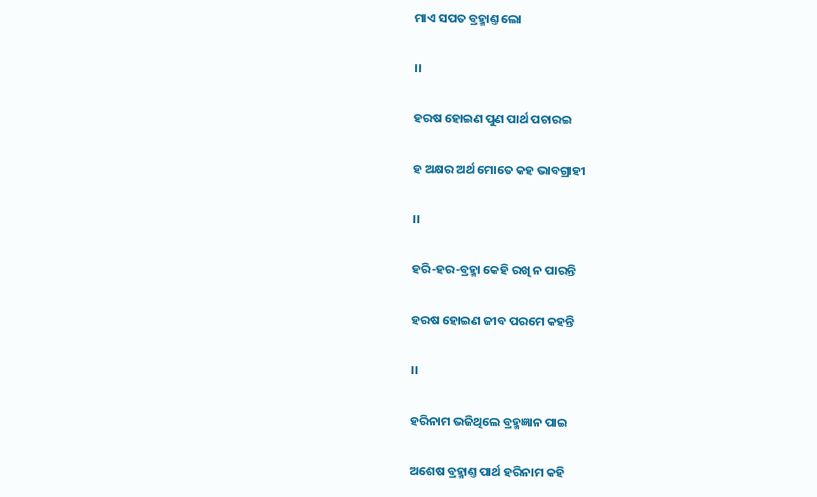ମାଏ ସପତ ବ୍ରହ୍ମାଣ୍ତ ଲୋ

।।

ହରଷ ହୋଇଣ ପୁଣ ପାର୍ଥ ପଚାରଇ

ହ ଅକ୍ଷର ଅର୍ଥ ମୋତେ କହ ଭାବଗ୍ରାହୀ

।।

ହରି-ହର-ବ୍ରହ୍ମା କେହି ରଖି ନ ପାରନ୍ତି

ହରଷ ହୋଇଣ ଜୀବ ପରମେ କହନ୍ତି

।।

ହରିନାମ ଭଜିଥିଲେ ବ୍ରହ୍ମଜ୍ଞାନ ପାଇ

ଅଶେଷ ବ୍ରହ୍ମାଣ୍ତ ପାର୍ଥ ହରିନାମ କହି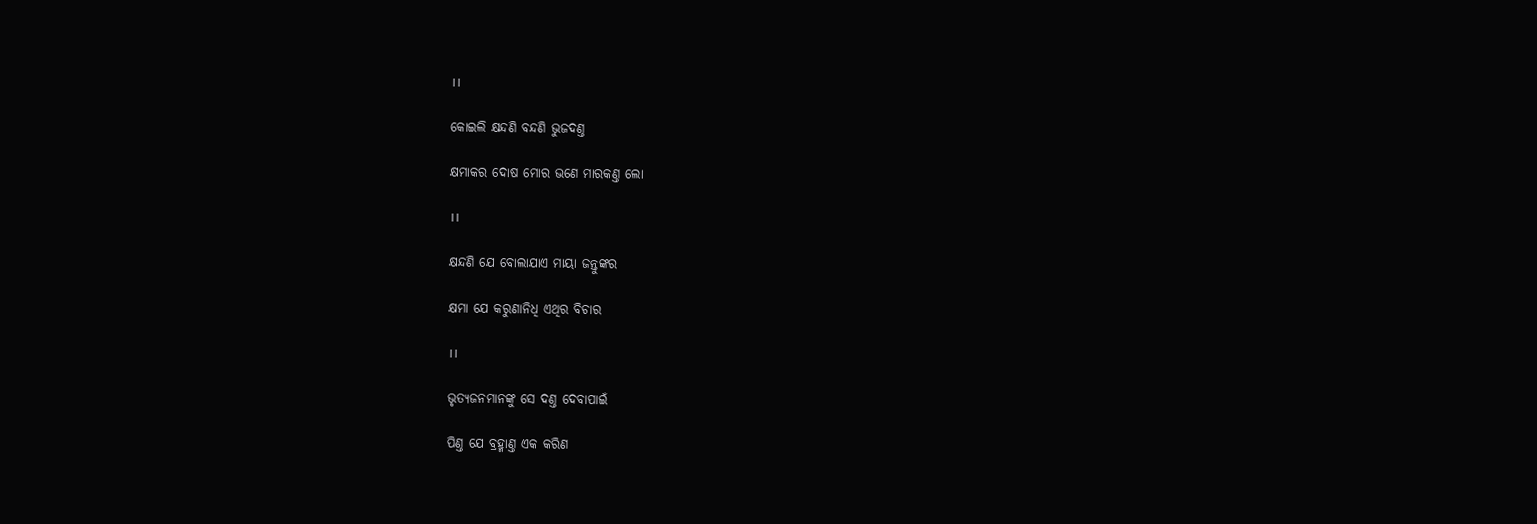।।

କୋଇଲି କ୍ଷନ୍ଦଣି ବନ୍ଦଣି ଭୁଜଦଣ୍ତ

କ୍ଷମାକର ଦୋଷ ମୋର ଭଣେ ମାରକଣ୍ତ ଲୋ

।।

କ୍ଷନ୍ଦଣି ଯେ ବୋଲାଯାଏ ମାୟା ଜନ୍ତୁଙ୍କର

କ୍ଷମା ଯେ କରୁଣାନିଧି ଏଥିର ବିଚାର

।।

ଭୃତ୍ୟଜନମାନଙ୍କୁ ସେ ଦଣ୍ତ ଦେବାପାଇଁ

ପିଣ୍ତ ଯେ ବ୍ରହ୍ମାଣ୍ତ ଏକ କରିଣ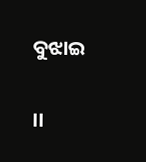ବୁଝାଇ

।।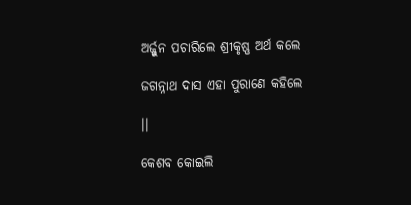ଅର୍ଜ୍ଜୁନ ପଚାରିଲେ ଶ୍ରୀକୃଷ୍ଣ ଅର୍ଥ କଲେ

ଜଗନ୍ନାଥ ଦାସ ଏହା ପୁରାଣେ କହିଲେ

।।

କେଶବ କୋଇଲି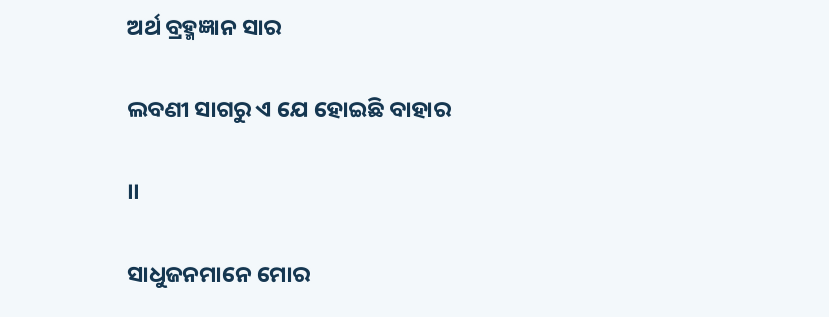ଅର୍ଥ ବ୍ରହ୍ମଜ୍ଞାନ ସାର

ଲବଣୀ ସାଗରୁ ଏ ଯେ ହୋଇଛି ବାହାର

।।

ସାଧୁଜନମାନେ ମୋର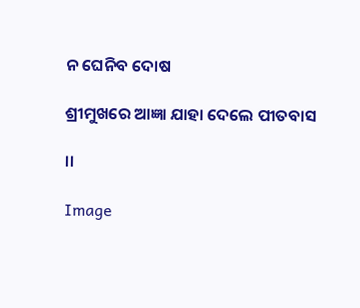ନ ଘେନିବ ଦୋଷ

ଶ୍ରୀମୁଖରେ ଆଜ୍ଞା ଯାହା ଦେଲେ ପୀତବାସ

।।

Image